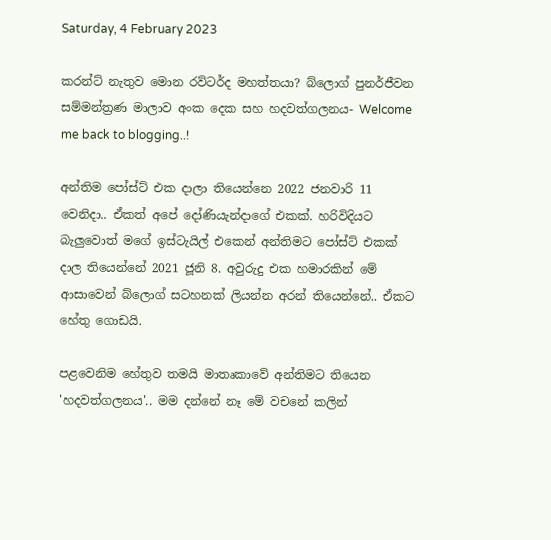Saturday, 4 February 2023

කරන්ට් නැතුව මොන රව්ටර්ද මහත්තයා? බ්ලොග් පුනර්ජීවන සම්මන්ත්‍රණ මාලාව අංක දෙක සහ හදවත්ගලනය- Welcome me back to blogging..!

අන්තිම පෝස්ට් එක දාලා තියෙන්නෙ 2022 ජනවාරි 11 වෙනිදා.. ඒකත් අපේ දෝණියැන්දාගේ එකක්. හරිවිදියට බැලුවොත් මගේ ඉස්ටැයිල් එකෙන් අන්තිමට පෝස්ට් එකක් දාල තියෙන්නේ 2021 ජූනි 8. අවුරුදු එක හමාරකින් මේ ආසාවෙන් බ්ලොග් සටහනක් ලියන්න අරන් තියෙන්නේ.. ඒකට හේතු ගොඩයි.

පළවෙනිම හේතුව තමයි මාතෘකාවේ අන්තිමට තියෙන 'හදවත්ගලනය'.. මම දන්නේ නෑ මේ වචනේ කලින්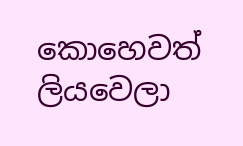කොහෙවත් ලියවෙලා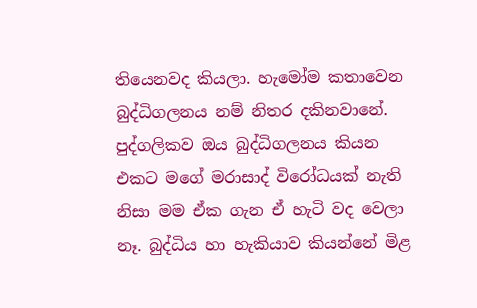තියෙනවද කියලා. හැමෝම කතාවෙන බුද්ධිගලනය නම් නිතර දකිනවානේ. පුද්ගලිකව ඔය බුද්ධිගලනය කියන එකට මගේ මරාසාද් විරෝධයක් නැති නිසා මම ඒක ගැන ඒ හැටි වද වෙලා නෑ. බුද්ධිය හා හැකියාව කියන්නේ මිළ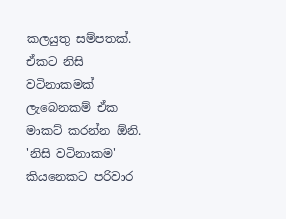කලයුතු සම්පතක්. ඒකට නිසි වටිනාකමක් ලැබෙනකම් ඒක මාකට් කරන්න ඕනි. 'නිසි වටිනාකම' කියනෙකට පරිවාර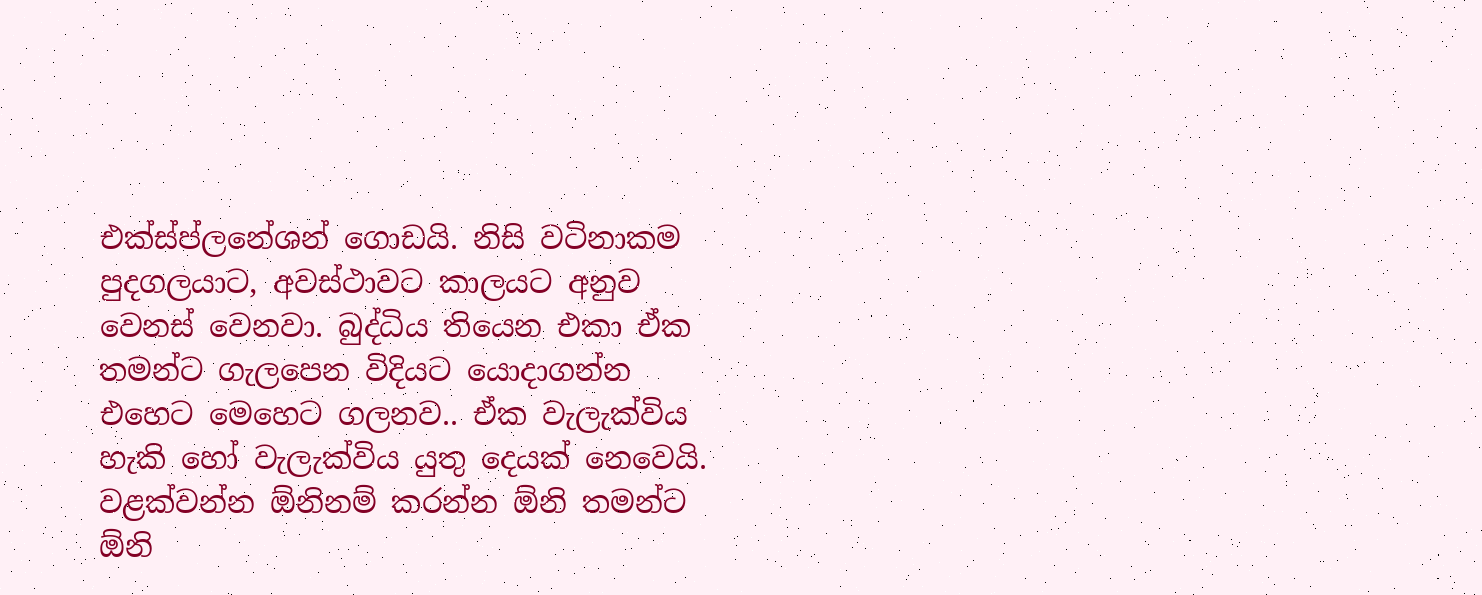එක්ස්ප්ලනේශන් ගොඩයි. නිසි වටිනාකම පුදගලයාට, අවස්ථාවට කාලයට අනුව වෙනස් වෙනවා. බුද්ධිය තියෙන එකා ඒක තමන්ට ගැලපෙන විදියට යොදාගන්න එහෙට මෙහෙට ගලනව.. ඒක වැලැක්විය හැකි හෝ වැලැක්විය යුතු දෙයක් නෙවෙයි. වළක්වන්න ඕනිනම් කරන්න ඕනි තමන්ට ඕනි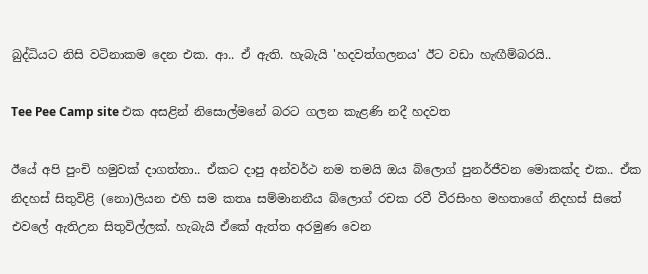බුද්ධියට නිසි වටිනාකම දෙන එක. ආ.. ඒ ඇති. හැබැයි 'හදවත්ගලනය' ඊට වඩා හැඟීම්බරයි..

Tee Pee Camp site එක අසළින් නිසොල්මනේ බරට ගලන කැළණි නදී හදවත

ඊයේ අපි පුංචි හමුවක් දාගත්තා.. ඒකට දාපු අන්වර්ථ නම තමයි ඔය බ්ලොග් පුනර්ජීවන මොකක්ද එක.. ඒක නිදහස් සිතුවිළි (නො)ලියන එහි සම කතෘ සම්මානනීය බ්ලොග් රචක රවී වීරසිංහ මහතාගේ නිදහස් සිතේ එවලේ ඇතිඋන සිතුවිල්ලක්. හැබැයි ඒකේ ඇත්ත අරමුණ වෙන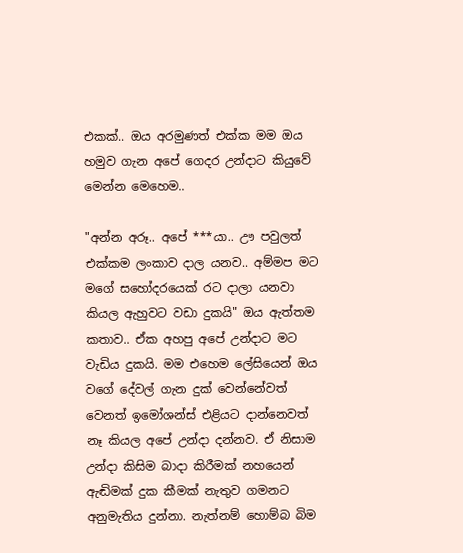එකක්.. ඔය අරමුණත් එක්ක මම ඔය හමුව ගැන අපේ ගෙදර උන්දාට කියුවේ මෙන්න මෙහෙම..

"අන්න අරූ.. අපේ ***යා.. ඌ පවුලත් එක්කම ලංකාව දාල යනව.. අම්මප මට මගේ සහෝදරයෙක් රට දාලා යනවා කියල ඇහුවට වඩා දුකයි" ඔය ඇත්තම කතාව.. ඒක අහපු අපේ උන්දාට මට වැඩිය දුකයි. මම එහෙම ලේසියෙන් ඔය වගේ දේවල් ගැන දුක් වෙන්නේවත් වෙනත් ඉමෝශන්ස් එළියට දාන්නෙවත් නෑ කියල අපේ උන්දා දන්නව. ඒ නිසාම උන්දා කිසිම බාදා කිරීමක් නහයෙන් ඇඬිමක් දුක කීමක් නැතුව ගමනට අනුමැතිය දුන්නා. නැත්නම් හොම්බ බිම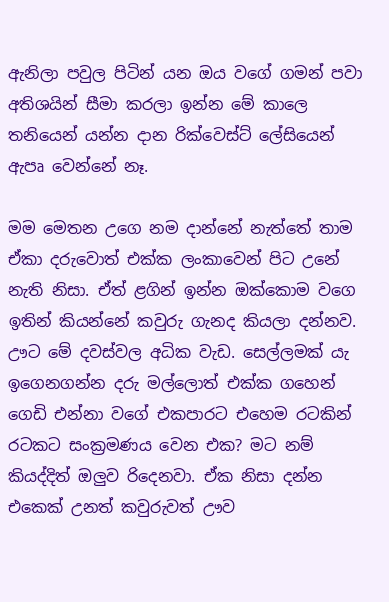ඇනිලා පවුල පිටින් යන ඔය වගේ ගමන් පවා අතිශයින් සීමා කරලා ඉන්න මේ කාලෙ තනියෙන් යන්න දාන රික්වෙස්ට් ලේසියෙන් ඇපෘ වෙන්නේ නෑ.

මම මෙතන උගෙ නම දාන්නේ නැත්තේ තාම ඒකා දරුවොත් එක්ක ලංකාවෙන් පිට උනේ නැති නිසා. ඒත් ළගින් ඉන්න ඔක්කොම වගෙ ඉතින් කියන්නේ කවුරු ගැනද කියලා දන්නව. ඌට මේ දවස්වල අධික වැඩ. සෙල්ලමක්‍ යැ ඉගෙනගන්න දරු මල්ලොත් එක්ක ගහෙන් ගෙඩි එන්නා වගේ එකපාරට එහෙම රටකින් රටකට සංක්‍රමණය වෙන එක? මට නම් කියද්දිත් ඔලුව රිදෙනවා. ඒක නිසා දන්න එකෙක් උනත් කවුරුවත් ඌව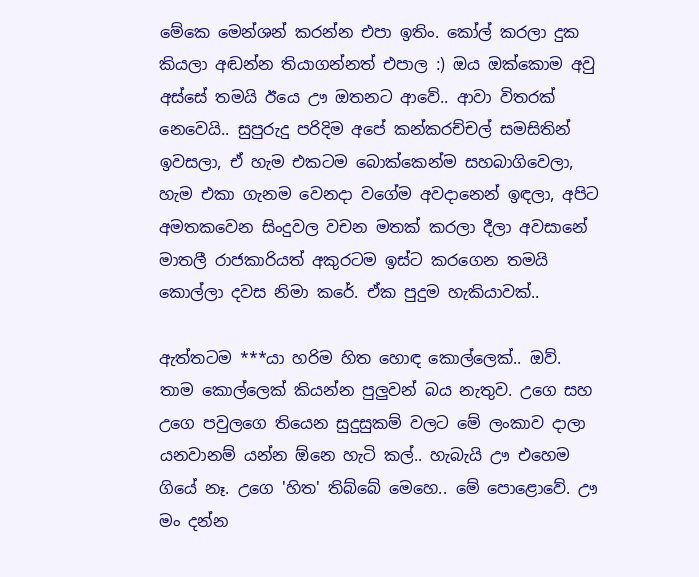මේකෙ මෙන්ශන් කරන්න එපා ඉතිං. කෝල් කරලා දුක කියලා අඬන්න තියාගන්නත් එපාල :) ඔය ඔක්කොම අවු අස්සේ තමයි ඊයෙ ඌ ඔතනට ආවේ.. ආවා විතරක් නෙවෙයි.. සුපුරුදු පරිදිම අපේ කන්කරච්චල් සමසිතින් ඉවසලා, ඒ හැම එකටම බොක්කෙන්ම සහබාගිවෙලා, හැම එකා ගැනම වෙනදා වගේම අවදානෙන් ඉඳලා, අපිට අමතකවෙන සිංදුවල වචන මතක් කරලා දීලා අවසානේ මාතලී රාජකාරියත් අකුරටම ඉස්ට කරගෙන තමයි කොල්ලා දවස නිමා කරේ. ඒක පුදුම හැකියාවක්..

ඇත්තටම ***යා හරිම හිත හොඳ කොල්ලෙක්.. ඔව්. තාම කොල්ලෙක් කියන්න පුලුවන් බය නැතුව. උගෙ සහ උගෙ පවුලගෙ තියෙන සුදුසුකම් වලට මේ ලංකාව දාලා යනවානම් යන්න ඕනෙ හැටි කල්.. හැබැයි ඌ එහෙම ගියේ නෑ. උගෙ 'හිත' තිබ්බේ මෙහෙ.. මේ පොළොවේ. ඌ මං දන්න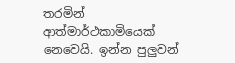තරමින් ආත්මාර්ථකාමියෙක් නෙවෙයි. ඉන්න පුලුවන්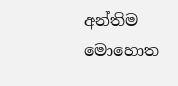අන්තිම මොහොත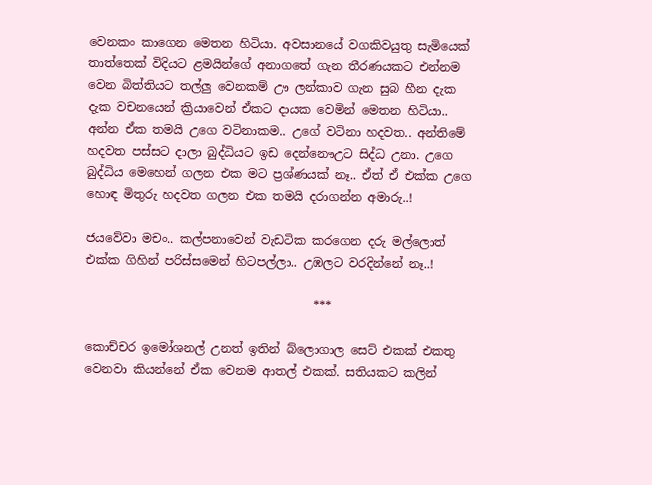වෙනකං කාගෙන මෙතන හිටියා. අවසානයේ වගකිවයුතු සැමියෙක් තාත්තෙක් විදියට ළමයින්ගේ අනාගතේ ගැන තීරණයකට එන්නම වෙන බිත්තියට තල්ලු වෙනකම් ඌ ලන්කාව ගැන සුබ හීන දැක දැක වචනයෙන් ක්‍රියාවෙන් ඒකට දායක වෙමින් මෙතන හිටියා.. අන්න ඒක තමයි උගෙ වටිනාකම.. උගේ වටිනා හදවත.. අන්තිමේ හදවත පස්සට දාලා බුද්ධියට ඉඩ දෙන්නෞඋට සිද්ධ උනා. උගෙ බුද්ධිය මෙහෙන් ගලන එක මට ප්‍රශ්ණයක් නෑ.. ඒත් ඒ එක්ක උගෙ හොඳ මිතුරු හදවත ගලන එක තමයි දරාගන්න අමාරු..!

ජයවේවා මචං.. කල්පනාවෙන් වැඩටික කරගෙන දරු මල්ලොත් එක්ක ගිහින් පරිස්සමෙන් හිටපල්ලා.. උඹලට වරදින්නේ නෑ..!

                                      ***

කොච්චර ඉමෝශනල් උනත් ඉතින් බ්ලොගාල සෙට් එකක් එකතු වෙනවා කියන්නේ ඒක වෙනම ආතල් එකක්. සතියකට කලින්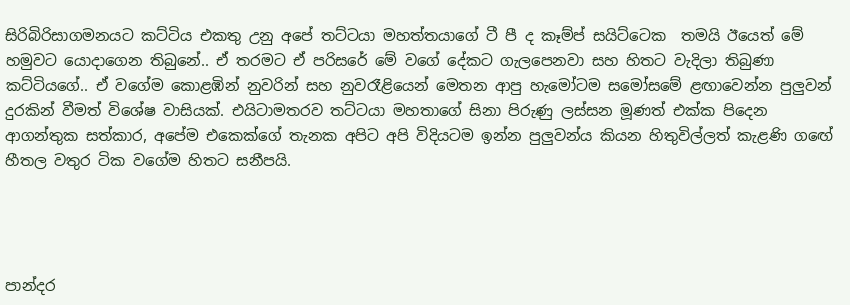සිරිබිරිසාගමනයට කට්ටිය එකතු උනු අපේ තට්ටයා මහත්තයාගේ ටී පී ද කෑම්ප් සයිට්ටෙක  තමයි ඊයෙත් මේ හමුවට යොදාගෙන තිබුනේ.. ඒ තරමට ඒ පරිසරේ මේ වගේ දේකට ගැලපෙනවා සහ හිතට වැදිලා තිබුණා කට්ටියගේ.. ඒ වගේම කොළඹින් නුවරින් සහ නුවරෑළියෙන් මෙතන ආපු හැමෝටම සමෝසමේ ළඟාවෙන්න පුලුවන් දුරකින් වීමත් විශේෂ වාසියක්. එයිටාමතරව තට්ටයා මහතාගේ සිනා පිරුණු ලස්සන මූණත් එක්ක පිදෙන ආගන්තුක සත්කාර, අපේම එකෙක්ගේ තැනක අපිට අපි විදියටම ඉන්න පුලුවන්ය කියන හිතුවිල්ලත් කැළණි ගඟේ හීතල වතුර ටික වගේම හිතට සනීපයි.




පාන්දර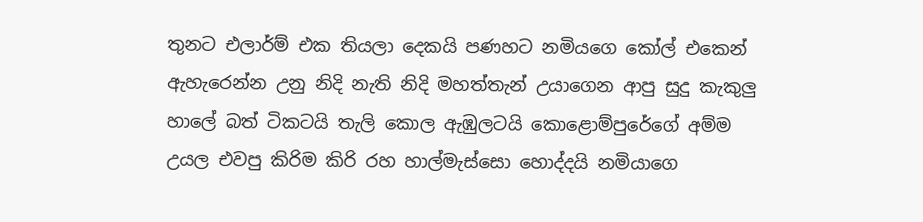තුනට එලාර්ම් එක තියලා දෙකයි පණහට නමියගෙ කෝල් එකෙන් ඇහැරෙන්න උනු නිදි නැති නිදි මහත්තැන් උයාගෙන ආපු සුදු කැකුලු හාලේ බත් ටිකටයි තැලි කොල ඇඹුලටයි කොළොම්පුරේගේ අම්ම උයල එවපු කිරිම කිරි රහ හාල්මැස්සො හොද්දයි නමියාගෙ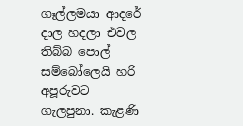ගෑල්ලමයා ආදරේ දාල හදලා එවල තිබ්බ පොල් සම්බෝලෙයි හරි අපූරුවට ගැලපුනා. කැළණි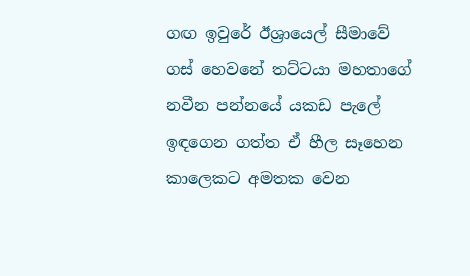ගඟ ඉවුරේ ඊශ්‍රායෙල් සීමාවේ ගස් හෙවනේ තට්ටයා මහතාගේ නවීන පන්නයේ යකඩ පැලේ ඉඳගෙන ගත්ත ඒ හීල සෑහෙන කාලෙකට අමතක වෙන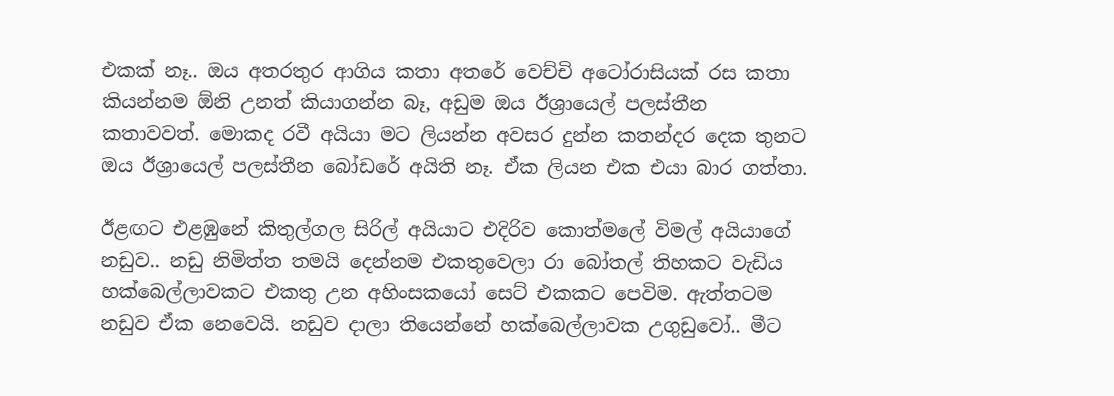එකක් නෑ.. ඔය අතරතුර ආගිය කතා අතරේ වෙච්චි අටෝරාසියක් රස කතා කියන්නම ඕනි උනත් කියාගන්න බෑ, අඩුම ඔය ඊශ්‍රායෙල් පලස්තීන කතාවවත්. මොකද රවී අයියා මට ලියන්න අවසර දුන්න කතන්දර දෙක තුනට ඔය ඊශ්‍රායෙල් පලස්තීන බෝඩරේ අයිති නෑ. ඒක ලියන එක එයා බාර ගත්තා.

ඊළඟට එළඹුනේ කිතුල්ගල සිරිල් අයියාට එදිරිව කොත්මලේ විමල් අයියාගේ නඩුව.. නඩු නිමිත්ත තමයි දෙන්නම එකතුවෙලා රා බෝතල් තිහකට වැඩිය හක්බෙල්ලාවකට එකතු උන අහිංසකයෝ සෙට් එකකට පෙවිම. ඇත්තටම නඩුව ඒක නෙවෙයි. නඩුව දාලා තියෙන්නේ හක්බෙල්ලාවක උගුඩුවෝ.. මීට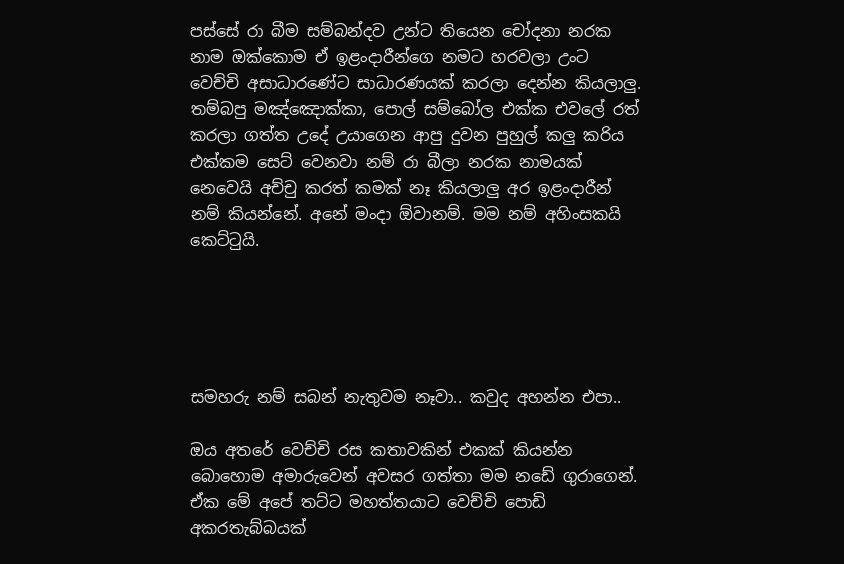පස්සේ රා බීම සම්බන්දව උන්ට තියෙන චෝදනා නරක නාම ඔක්කොම ඒ ඉළංදාරීන්ගෙ නමට හරවලා උංට වෙච්චි අසාධාරණේට සාධාරණයක් කරලා දෙන්න කියලාලු. තම්බපු මඤ්ඤොක්කා, පොල් සම්බෝල එක්ක එවලේ රත් කරලා ගත්ත උදේ උයාගෙන ආපු දුවන පුහුල් කලු කරිය එක්කම සෙට් වෙනවා නම් රා බීලා නරක නාමයක් නෙවෙයි අච්චු කරත් කමක් නෑ කියලාලු අර ඉළංදාරීන් නම් කියන්නේ. අනේ මංදා ඕවානම්. මම නම් අහිංසකයි කෙට්ටුයි.





සමහරු නම් සබන් නැතුවම නෑවා.. කවුද අහන්න එපා..

ඔය අතරේ වෙච්චි රස කතාවකින් එකක් කියන්න බොහොම අමාරුවෙන් අවසර ගත්තා මම නඩේ ගුරාගෙන්. ඒක මේ අපේ තට්ට මහත්තයාට වෙච්චි පොඩි අකරතැබ්බයක්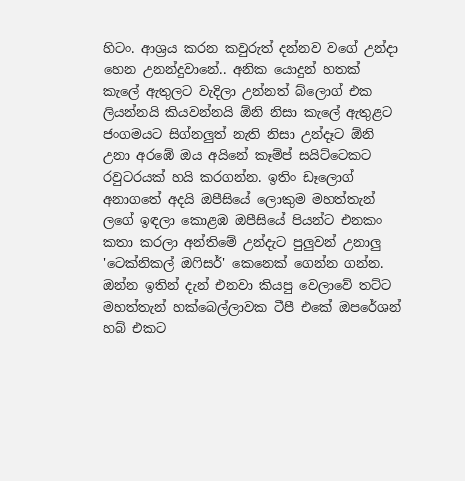හිටං. ආශ්‍රය කරන කවුරුත් දන්නව වගේ උන්දා හෙන උනන්දුවානේ.. අනික යොදුන් හතක් කැලේ ඇතුලට වැදිලා උන්නත් බ්ලොග් එක ලියන්නයි කියවන්නයි ඕනි නිසා කැලේ ඇතුළට ජංගමයට සිග්නලුත් නැති නිසා උන්දෑට ඕනි උනා අරඹේ ඔය අයිනේ කෑම්ප් සයිට්ටෙකට රවුටරයක් හයි කරගන්න. ඉතිං ඩෑලොග් අනාගතේ අදයි ඔපීසියේ ලොකුම මහත්තැන් ලගේ ඉඳලා කොළඹ ඔපීසියේ පියන්ට එනකං කතා කරලා අන්තිමේ උන්දැට පුලුවන් උනාලු 'ටෙක්නිකල් ඔෆිසර්' කෙනෙක් ගෙන්න ගන්න. ඔන්න ඉතින් දැන් එනවා කියපු වෙලාවේ තට්ට මහත්තැන් හක්බෙල්ලාවක ටීපී එකේ ඔපරේශන් හබ් එකට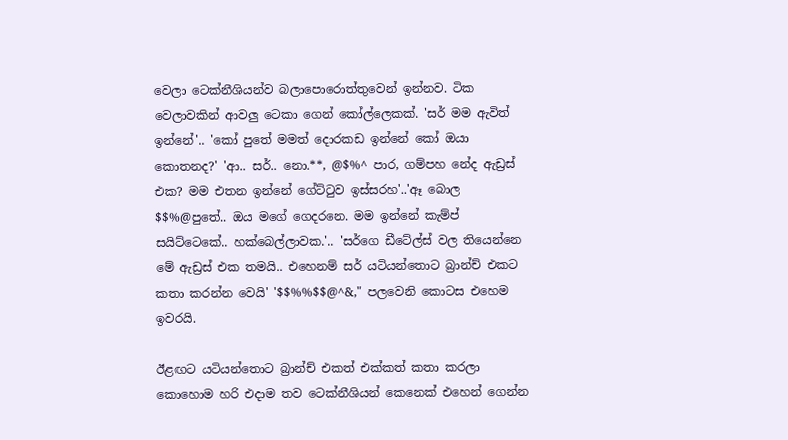වෙලා ටෙක්නීශියන්ව බලාපොරොත්තුවෙන් ඉන්නව. ටික වෙලාවකින් ආවලු ටෙකා ගෙන් කෝල්ලෙකක්. 'සර් මම ඇවිත් ඉන්නේ'.. 'කෝ පුතේ මමත් දොරකඩ ඉන්නේ කෝ ඔයා කොතනද?' 'ආ.. සර්.. නො.**, @$%^ පාර, ගම්පහ නේද ඇඩ්‍රස් එක? මම එතන ඉන්නේ ගේට්ටුව ඉස්සරහ'..'ඈ බොල $$%@පුතේ.. ඔය මගේ ගෙදරනෙ. මම ඉන්නේ කැම්ප් සයිට්ටෙකේ.. හක්බෙල්ලාවක.'.. 'සර්ගෙ ඩීටේල්ස් වල තියෙන්නෙ මේ ඇඩ්‍රස් එක තමයි.. එහෙනම් සර් යටියන්තොට බ්‍රාන්ච් එකට කතා කරන්න වෙයි' '$$%%$$@^&," පලවෙනි කොටස එහෙම ඉවරයි.

ඊළඟට යටියන්තොට බ්‍රාන්ච් එකත් එක්කත් කතා කරලා කොහොම හරි එදාම තව ටෙක්නීශියන් කෙනෙක් එහෙන් ගෙන්න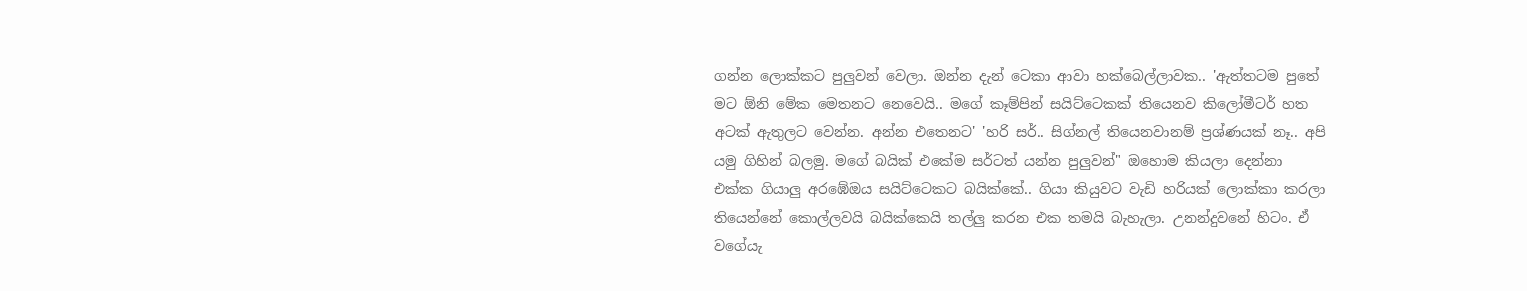ගන්න ලොක්කට පුලුවන් වෙලා. ඔන්න දැන් ටෙකා ආවා හක්බෙල්ලාවක.. 'ඇත්තටම පුතේ මට ඕනි මේක මෙතනට නෙවෙයි.. මගේ කෑම්පින් සයිට්ටෙකක් තියෙනව කිලෝමීටර් හත අටක් ඇතුලට වෙන්න. අන්න එතෙනට' 'හරි සර්.. සිග්නල් තියෙනවානම් ප්‍රශ්ණයක් නෑ.. අපි යමු ගිහින් බලමු. මගේ බයික් එකේම සර්ටත් යන්න පුලුවන්" ඔහොම කියලා දෙන්නා එක්ක ගියාලු අරඹේඔය සයිට්ටෙකට බයික්කේ.. ගියා කියුවට වැඩි හරියක් ලොක්කා කරලා තියෙන්නේ කොල්ලවයි බයික්කෙයි තල්ලු කරන එක තමයි බැහැලා. උනන්දුවනේ හිටං. ඒ වගේයැ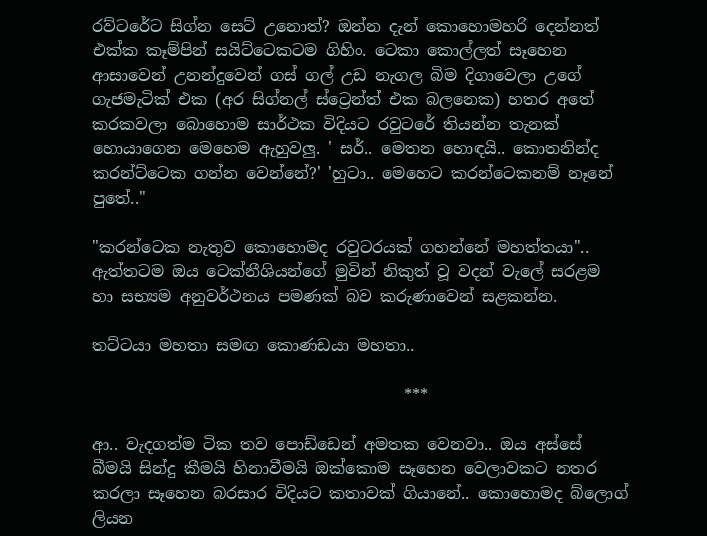රව්ටරේට සිග්න සෙට් උනොත්? ඔන්න දැන් කොහොමහරි දෙන්නත් එක්ක කෑම්පින් සයිට්ටෙකටම ගිහිං. ටෙකා කොල්ලත් සෑහෙන ආසාවෙන් උනන්දුවෙන් ගස් ගල් උඩ නැගල බිම දිගාවෙලා උගේ ගැජමැටික් එක (අර සිග්නල් ස්ට්‍රෙන්ත් එක බලනෙක) හතර අතේ කරකවලා බොහොම සාර්ථක විදියට රවුටරේ තියන්න තැනක් හොයාගෙන මෙහෙම ඇහුවලු. ' සර්.. මෙතන හොඳයි.. කොතනින්ද කරන්ට්ටෙක ගන්න වෙන්නේ?' 'හුටා.. මෙහෙට කරන්ටෙකනම් නෑනේ පුතේ.."

"කරන්ටෙක නැතුව කොහොමද රවුටරයක් ගහන්නේ මහත්තයා".. ඇත්තටම ඔය ටෙක්නීශියන්ගේ මුවින් නිකුත් වූ වදන් වැලේ සරළම හා සභ්‍යම අනුවර්ථනය පමණක් බව කරුණාවෙන් සළකන්න.

තට්ටයා මහතා සමඟ කොණඩයා මහතා..

                                       ***

ආ.. වැදගත්ම ටික තව පොඩ්ඩෙන් අමතක වෙනවා.. ඔය අස්සේ බීමයි සින්දු කීමයි හිනාවීමයි ඔක්කොම සෑහෙන වෙලාවකට නතර කරලා සෑහෙන බරසාර විදියට කතාවක් ගියානේ.. කොහොමද බ්ලොග් ලියන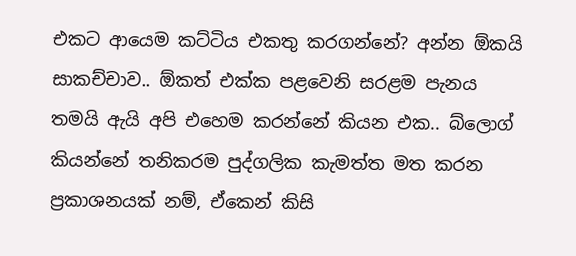එකට ආයෙම කට්ටිය එකතු කරගන්නේ? අන්න ඕකයි සාකච්චාව.. ඕකත් එක්ක පළවෙනි සරළම පැනය තමයි ඇයි අපි එහෙම කරන්නේ කියන එක.. බ්ලොග් කියන්නේ තනිකරම පුද්ගලික කැමත්ත මත කරන ප්‍රකාශනයක් නම්, ඒකෙන් කිසි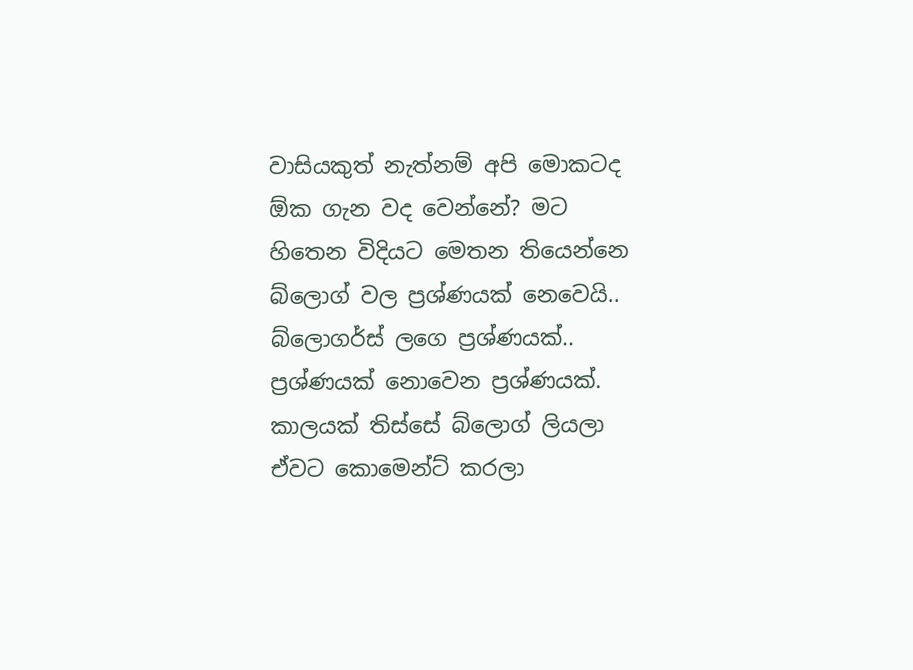වාසියකුත් නැත්නම් අපි මොකටද ඕක ගැන වද වෙන්නේ? මට හිතෙන විදියට මෙතන තියෙන්නෙ බ්ලොග් වල ප්‍රශ්ණයක් නෙවෙයි.. බ්ලොගර්ස් ලගෙ ප්‍රශ්ණයක්.. ප්‍රශ්ණයක් නොවෙන ප්‍රශ්ණයක්. කාලයක් තිස්සේ බ්ලොග් ලියලා ඒවට කොමෙන්ට් කරලා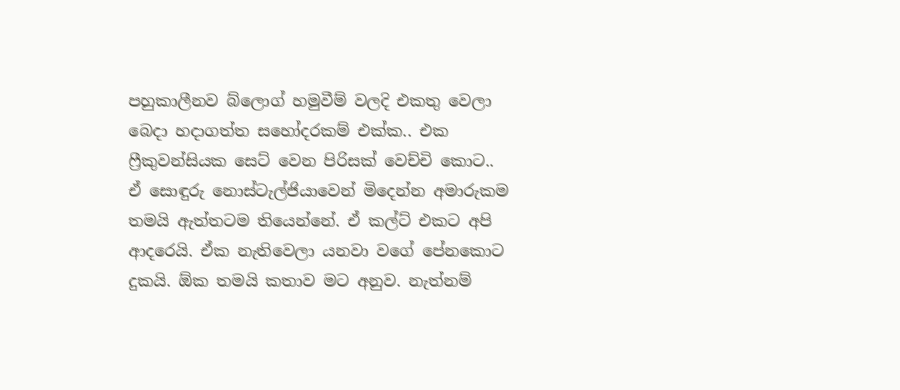පහුකාලීනව බ්ලොග් හමුවීම් වලදි එකතු වෙලා බෙදා හදාගත්ත සහෝදරකම් එක්ක.. එක ෆ්‍රීකුවන්සියක සෙට් වෙන පිරිසක් වෙච්චි කොට.. ඒ සොඳුරු නොස්ටැල්ජියාවෙන් මිදෙන්න අමාරුකම තමයි ඇත්තටම තියෙන්නේ. ඒ කල්ට් එකට අපි ආදරෙයි. ඒක නැතිවෙලා යනවා වගේ පේනකොට දුකයි. ඕක තමයි කතාව මට අනුව. නැත්නම්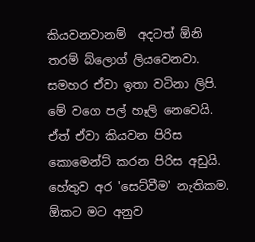කියවනවානම්  අදටත් ඕනි තරම් බ්ලොග් ලියවෙනවා. සමහර ඒවා ඉතා වටිනා ලිපි. මේ වගෙ පල් හෑලි නෙවෙයි. ඒත් ඒවා කියවන පිරිස කොමෙන්ට් කරන පිරිස අඩුයි. හේතුව අර 'සෙට්වීම' නැතිකම. ඕකට මට අනුව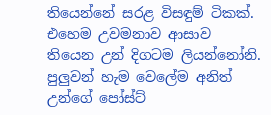තියෙන්නේ සරළ විසඳුම් ටිකක්. එහෙම උවමනාව ආසාව තියෙන උන් දිගටම ලියන්නෝනි. පුලුවන් හැම වෙලේම අනිත් උන්ගේ පෝස්‍ට්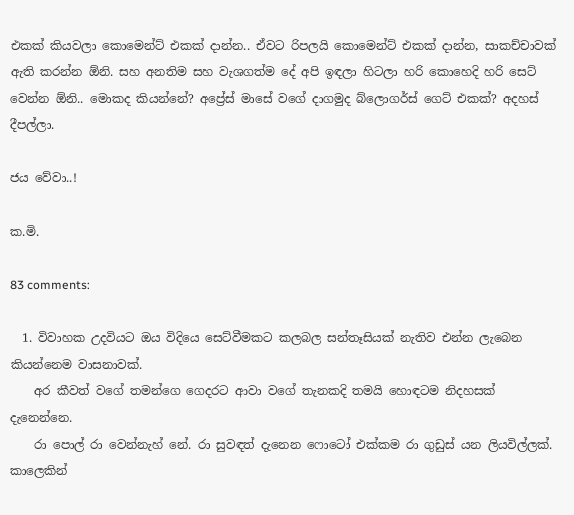එකක් කියවලා කොමෙන්ට් එකක් දාන්න.. ඒවට රිපලයි කොමෙන්ට් එකක් දාන්න, සාකච්චාවක් ඇති කරන්න ඕනි. සහ අනතිම සහ වැශගත්ම දේ අපි ඉඳලා හිටලා හරි කොහෙදි හරි සෙට් වෙන්න ඕනි.. මොකද කියන්නේ? අප්‍රේස් මාසේ වගේ දාගමුද බ්ලොගර්ස් ගෙට් එකක්? අදහස් දීපල්ලා.

ජය වේවා..!

ක.මි.

83 comments:

  1. විවාහක උදවියට ඔය විදියෙ සෙට්වීමකට කලබල සන්තෑසියක් නැතිව එන්න ලැබෙන කියන්නෙම වාසනාවක්.
    අර කීවත් වගේ තමන්ගෙ ගෙදරට ආවා වගේ තැනකදි තමයි හොඳටම නිදහසක් දැනෙන්නෙ.
    රා පොල් රා වෙන්නැහ් නේ. රා සුවඳත් දැනෙන ෆොටෝ එක්කම රා ගුඩුස් යන ලියවිල්ලක්. කාලෙකින්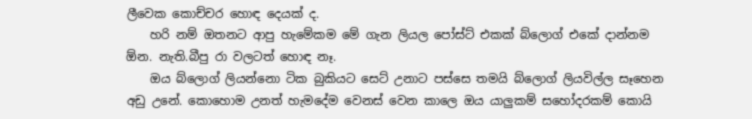ලීවෙක කොච්චර හොඳ දෙයක් ද.
    හරි නම් ඔතනට ආපු හැමේකම මේ ගැන ලියල පෝස්ට් එකක් බ්ලොග් එකේ දාන්නම ඕන. නැති.බීපු රා වලටත් හොඳ නෑ.
    ඔය බ්ලොග් ලියන්නො ටික බුකියට සෙට් උනාට පස්සෙ තමයි බ්ලොග් ලියවිල්ල සෑහෙන අඩු උනේ. කොහොම උනත් හැමදේම වෙනස් වෙන කාලෙ ඔය යාලුකම් සහෝදරකම් කොයි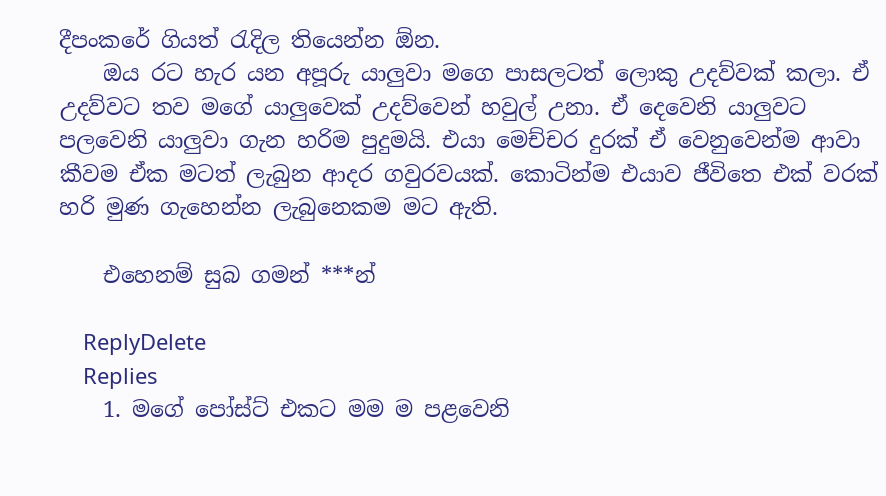දීපංකරේ ගියත් රැදිල තියෙන්න ඕන.
    ඔය රට හැර යන අපූරු යාලුවා මගෙ පාසලටත් ලොකු උදව්වක් කලා. ඒ උදව්වට තව මගේ යාලුවෙක් උදව්වෙන් හවුල් උනා. ඒ දෙවෙනි යාලුවට පලවෙනි යාලුවා ගැන හරිම පුදුමයි. එයා මෙච්චර දුරක් ඒ වෙනුවෙන්ම ආවා කීවම ඒක මටත් ලැබුන ආදර ගවුරවයක්. කොටින්ම එයාව ජීවිතෙ එක් වරක් හරි මුණ ගැහෙන්න ලැබුනෙකම මට ඇති.

    එහෙනම් සුබ ගමන් ***න්

    ReplyDelete
    Replies
    1. මගේ පෝස්ට් එකට මම ම පළවෙනි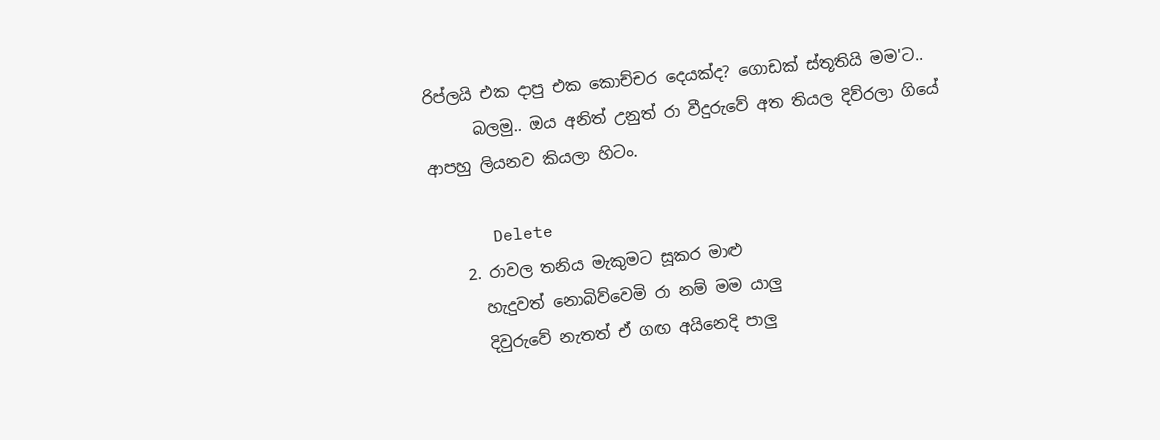රිප්ලයි එක දාපු එක කොච්චර දෙයක්ද? ගොඩක් ස්තූතියි මම'ට..
      බලමු.. ඔය අනිත් උනුත් රා වීදුරුවේ අත තියල දිව්රලා ගියේ ආපහු ලියනව කියලා හිටං.

      Delete
    2. රාවල තනිය මැකුමට සූකර මාළු
      හැදුවත් නොබිව්වෙමි රා නම් මම යාලු
      දිවුරුවේ නැතත් ඒ ගඟ අයිනෙදි පාලු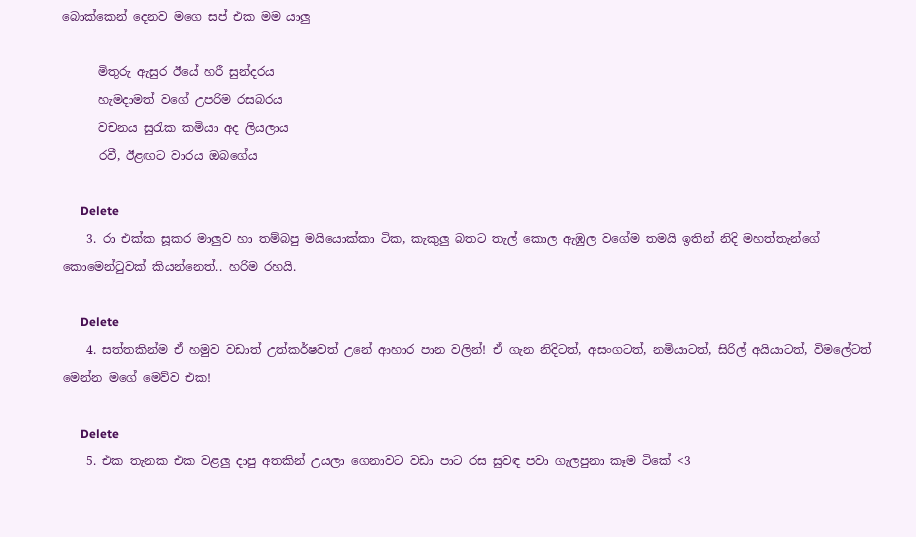බොක්කෙන් දෙනව මගෙ සප් එක මම යාලු

      මිතුරු ඇසුර ඊයේ හරී සුන්දරය
      හැමදාමත් වගේ උපරිම රසබරය
      වචනය සුරැක කමියා අද ලියලාය
      රවී, ඊළඟට වාරය ඔබගේය

      Delete
    3. රා එක්ක සූකර මාලුව හා තම්බපු මයියොක්කා ටික, කැකුලු බතට තැල් කොල ඇඹුල වගේම තමයි ඉතින් නිදි මහත්තැන්ගේ කොමෙන්ටුවක් කියන්නෙත්.. හරිම රහයි.

      Delete
    4. සත්තකින්ම ඒ හමුව වඩාත් උත්කර්ෂවත් උනේ ආහාර පාන වලින්! ඒ ගැන නිදිටත්, අසංගටත්, නමියාටත්, සිරිල් අයියාටත්, විමලේටත් මෙන්න මගේ මෙව්ව එක!

      Delete
    5. එක තැනක එක වළලු දාපු අතකින් උයලා ගෙනාවට වඩා පාට රස සුවඳ පවා ගැලපුනා කෑම ටිකේ <3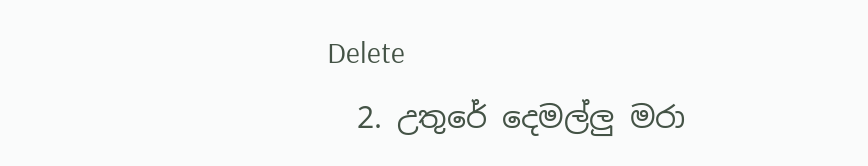Delete
  2. උතුරේ දෙමල්ලු මරා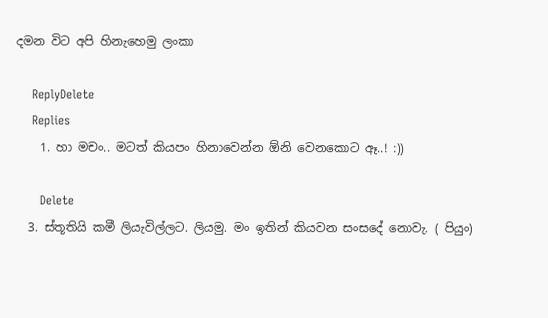දමන විට අපි හිනැහෙමු ලංකා

    ReplyDelete
    Replies
    1. හා මචං.. මටත් කියපං හිනාවෙන්න ඕනි වෙනකොට ඈ..! :))

      Delete
  3. ස්තූතියි කමී ලියැවිල්ලට. ලියමු. මං ඉතින් කියවන සංසදේ නොවැ. ( පියුං)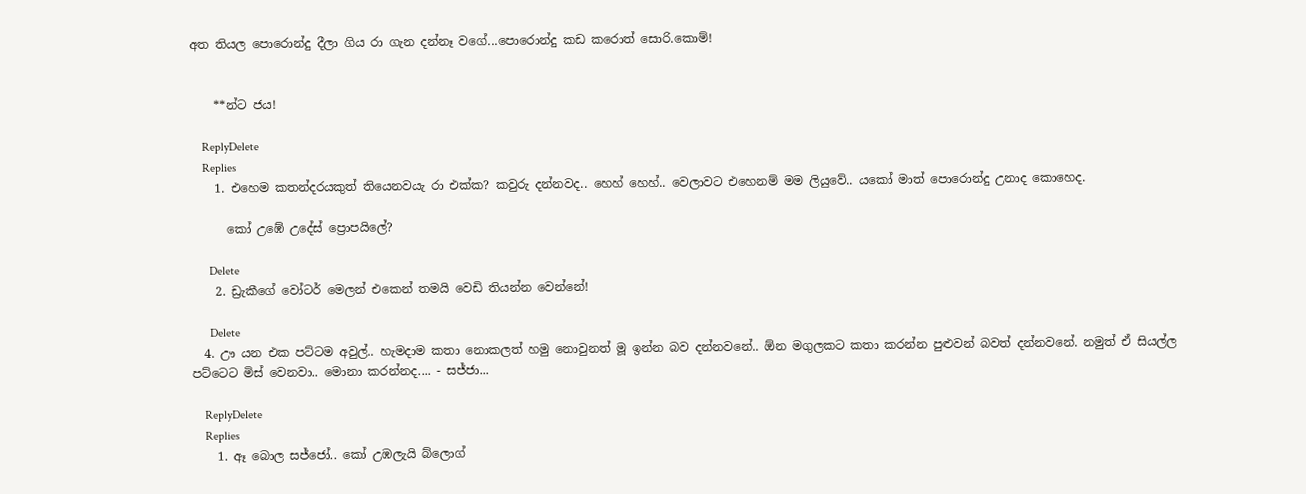අත තියල පොරොන්දු දීලා ගිය රා ගැන දන්නෑ වගේ...පොරොන්දු කඩ කරොත් සොරි.කොම්!


    **න්ට ජය!

    ReplyDelete
    Replies
    1. එහෙම කතන්දරයකුත් තියෙනවයැ රා එක්ක? කවුරු දන්නවද.. හෙහ් හෙහ්.. වෙලාවට එහෙනම් මම ලියුවේ.. යකෝ මාත් පොරොන්දු උනාද කොහෙද.

      කෝ උඹේ උදේස් ප්‍රොපයිලේ?

      Delete
    2. ඩ්‍රැකීගේ වෝටර් මෙලන් එකෙන් තමයි වෙඩි තියන්න වෙන්නේ!

      Delete
  4. ඌ යන එක පට්ටම අවුල්.. හැමදාම කතා නොකලත් හමු නොවුනත් මූ ඉන්න බව දන්නවනේ.. ඕන මගුලකට කතා කරන්න පුළුවන් බවත් දන්නවනේ. නමුත් ඒ සියල්ල පට්ටෙට මිස් වෙනවා.. මොනා කරන්නද.... - සජ්ජා...

    ReplyDelete
    Replies
    1. ඈ බොල සජ්ජෝ.. කෝ උඹලැයි බ්ලොග්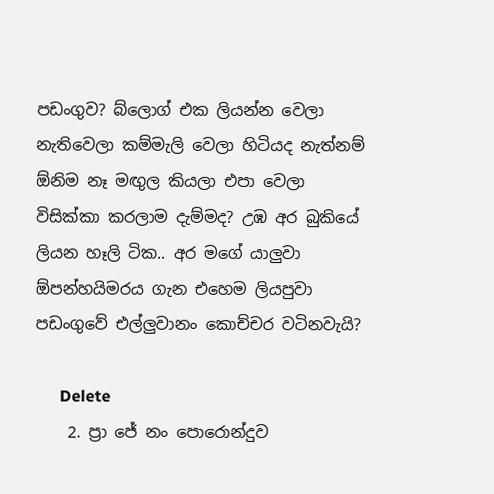පඩංගුව? බ්ලොග් එක ලියන්න වෙලා නැතිවෙලා කම්මැලි වෙලා හිටියද නැත්නම් ඕනිම නෑ මඟුල කියලා එපා වෙලා විසික්කා කරලාම දැම්මද? උඹ අර බුකියේ ලියන හෑලි ටික.. අර මගේ යාලුවා ඕපන්හයිමරය ගැන එහෙම ලියපුවා පඩංගුවේ එල්ලුවානං කොච්චර වටිනවැයි?

      Delete
    2. ප්‍රා ජේ නං පොරොන්දුව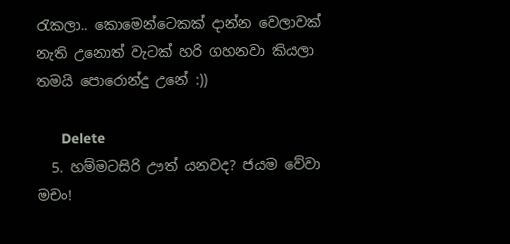රැකලා.. කොමෙන්ටෙකක් දාන්න වෙලාවක් නැති උනොත් වැටක් හරි ගහනවා කියලා තමයි පොරොන්දු උනේ :))

      Delete
  5. හම්මටසිරි ඌත් යනවද? ජයම වේවා මචං!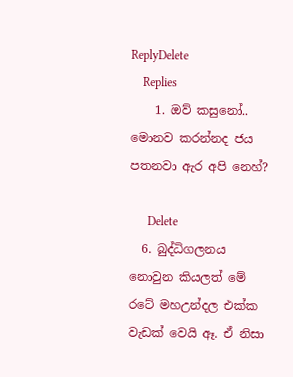ReplyDelete
    Replies
    1. ඔව් කසුනෝ.. මොනව කරන්නද ජය පතනවා ඇර අපි නෙහ්?

      Delete
  6. බුද්ධිගලනය නොවුන කියලත් මේ රටේ මහඋන්දල එක්ක වැඩක් වෙයි ඈ. ඒ නිසා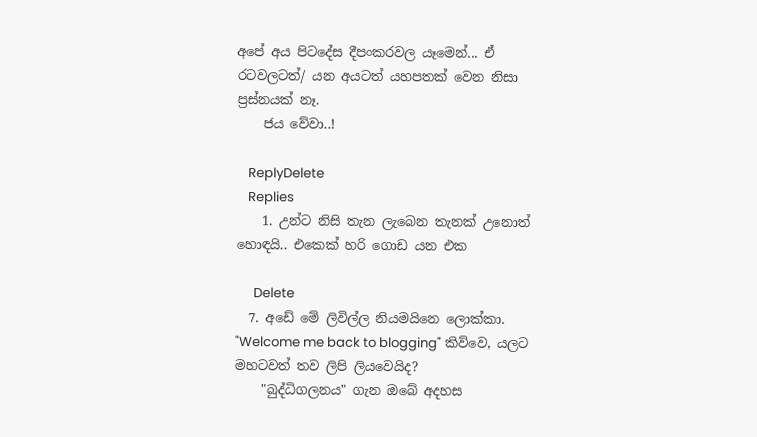අපේ අය පිටදේස දීපංකරවල යෑමෙන්... ඒ රටවලටත්/ යන අයටත් යහපතක් වෙන නිසා ප්‍රස්නයක් නෑ.
    ජය වේවා..!

    ReplyDelete
    Replies
    1. උන්ට නිසි තැන ලැබෙන තැනක් උනොත් හොඳයි.. එකෙක් හරි ගොඩ යන එක

      Delete
  7. අඩේ මේ ලිවිල්ල නියමයිනෙ ලොක්කා. "Welcome me back to blogging" කිව්වෙ, යලට මහටවත් තව ලිපි ලියවෙයිද?
    "බුද්ධිගලනය" ගැන ඔබේ අදහස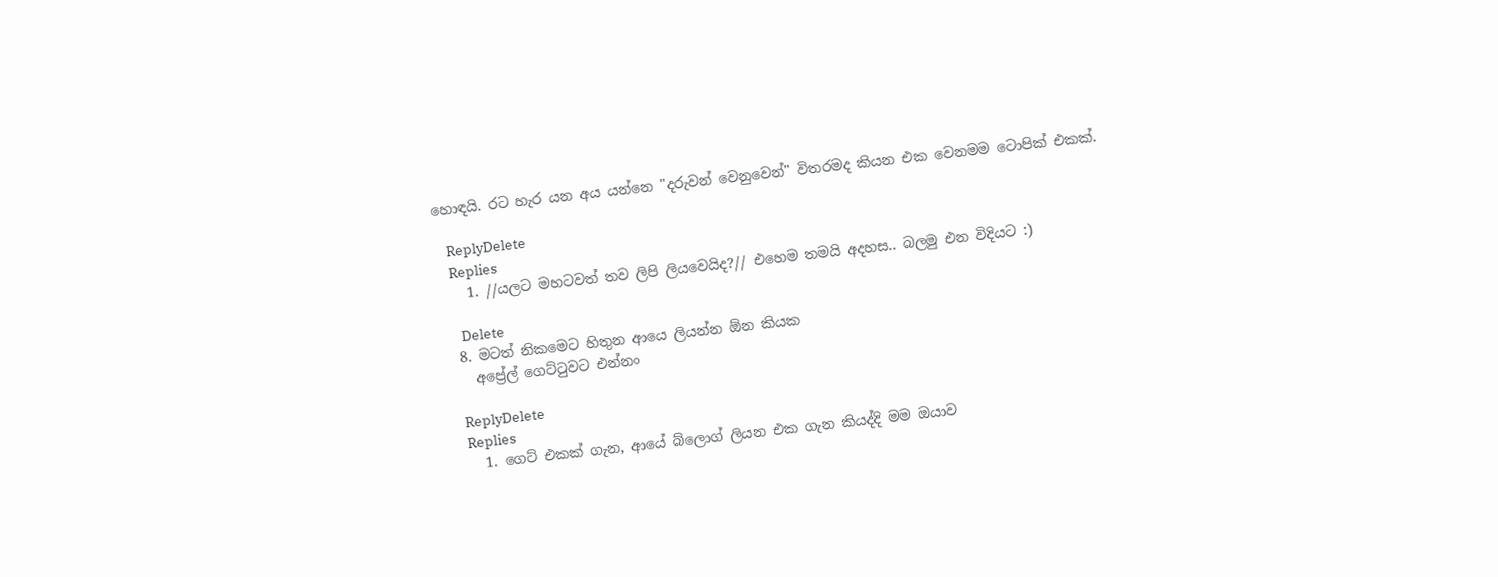හොඳයි. රට හැර යන අය යන්නෙ "දරුවන් වෙනුවෙන්" විතරමද කියන එක වෙනමම ටොපික් එකක්.

    ReplyDelete
    Replies
    1. //යලට මහටවත් තව ලිපි ලියවෙයිද?// එහෙම තමයි අදහස.. බලමු එන විදියට :)

      Delete
  8. මටත් නිකමෙට හිතුන ආයෙ ලියන්න ඕන කියක
    අප්‍රේල් ගෙට්ටුවට එන්නං

    ReplyDelete
    Replies
    1. ගෙට් එකක් ගැන, ආයේ බ්ලොග් ලියන එක ගැන කියද්දි මම ඔයාව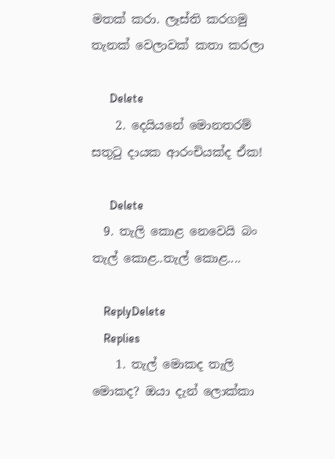මතක් කරා. ලෑස්ති කරගමු තැනක් වෙලාවක් කතා කරලා

      Delete
    2. දෙයියනේ මොනතරම් සතුටු දායක ආරංචියක්ද ඒක!

      Delete
  9. තැලි කොළ නෙවෙයි බං තැල් කොළ..තැල් කොළ....

    ReplyDelete
    Replies
    1. තැල් මොකද තැලි මොකද? ඔයා දැන් ලොක්කා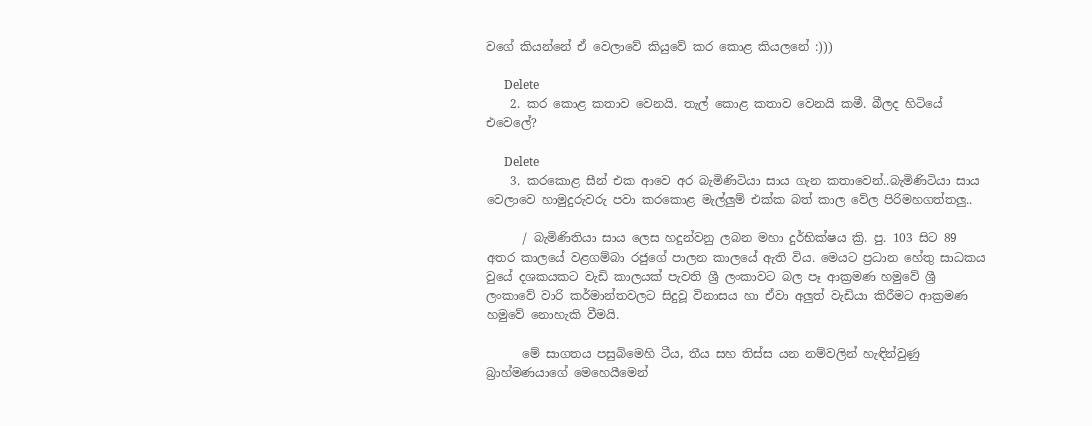වගේ කියන්නේ ඒ වෙලාවේ කියුවේ කර කොළ කියලනේ :)))

      Delete
    2. කර කොළ කතාව වෙනයි. තැල් කොළ කතාව වෙනයි කමී. බීලද හිටියේ එවෙලේ?

      Delete
    3. කරකොළ සීන් එක ආවෙ අර බැමිණිටියා සාය ගැන කතාවෙන්..බැමිණිටියා සාය වෙලාවෙ හාමුදුරුවරු පවා කරකොළ මැල්ලුම් එක්ක බත් කාල වේල පිරිමහගත්තලු..

      / බැමිණිතියා සාය ලෙස හදුන්වනු ලබන මහා දුර්භික්ෂය ක්‍රි. පු. 103 සිට 89 අතර කාලයේ වළගම්බා රජුගේ පාලන කාලයේ ඇති විය. මෙයට ප්‍රධාන හේතු සාධකය වුයේ දශකයකට වැඩි කාලයක් පැවති ශ්‍රී ලංකාවට බල පෑ ආක්‍රමණ හමුවේ ශ්‍රී ලංකාවේ වාරි කර්මාන්තවලට සිදුවූ විනාසය හා ඒවා අලුත් වැඩියා කිරීමට ආක්‍රමණ හමුවේ නොහැකි වීමයි.

      මේ සාගතය පසුබිමෙහි ටීය, තීය සහ තිස්ස යන නම්වලින් හැඳින්වුණු බ්‍රාහ්මණයාගේ මෙහෙයීමෙන්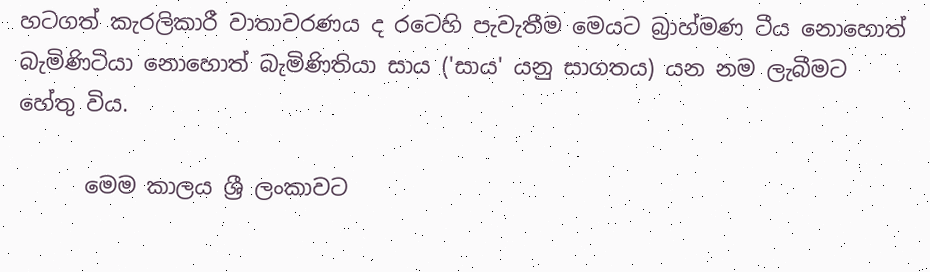හටගත් කැරලිකාරී වාතාවරණය ද රටෙහි පැවැතීම මෙයට බ්‍රාහ්මණ ටීය නොහොත් බැමිණිටියා නොහොත් බැමිණිතියා සාය ('සාය' යනු සාගතය) යන නම ලැබීමට හේතු විය.

      මෙම කාලය ශ්‍රී ලංකාවට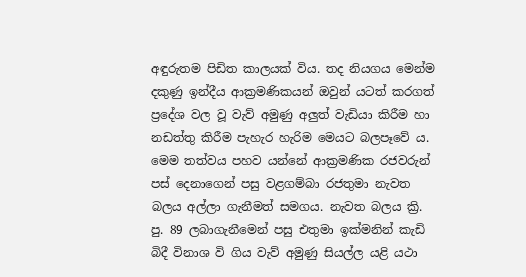අඳුරුතම පිඩිත කාලයක් විය. තද නියගය මෙන්ම දකුණු ඉන්දීය ආක්‍රමණිකයන් ඔවුන් යටත් කරගත් ප්‍රදේශ වල වූ වැව් අමුණු අලුත් වැඩියා කිරීම හා නඩත්තු කිරීම පැහැර හැරිම මෙයට බලපෑවේ ය. මෙම තත්වය පහව යන්නේ ආක්‍රමණික රජවරුන් පස් දෙනාගෙන් පසු වළගම්බා රජතුමා නැවත බලය අල්ලා ගැනීමත් සමගය. නැවත බලය ක්‍රි. පු. 89 ලබාගැනීමෙන් පසු එතුමා ඉක්මනින් කැඩි බිදී විනාශ වි ගිය වැව් අමුණු සියල්ල යළි යථා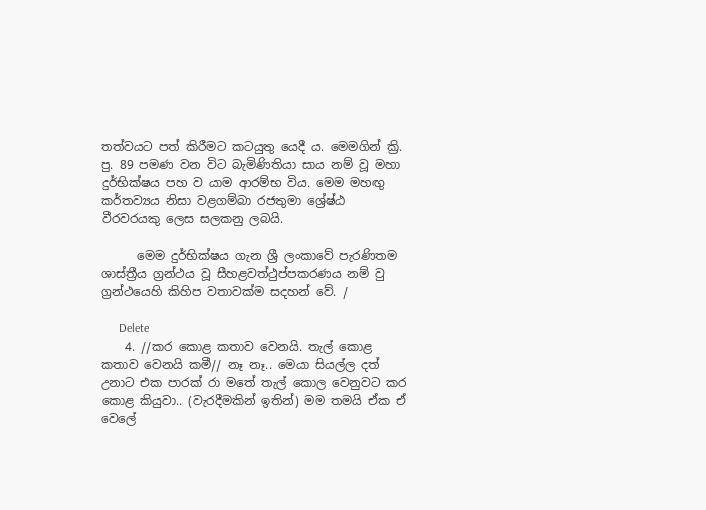තත්වයට පත් කිරීමට කටයුතු යෙදී ය. මෙමගින් ක්‍රි. පු. 89 පමණ වන විට බැමිණිතියා සාය නම් වූ මහා දුර්භික්ෂය පහ ව යාම ආරම්භ විය. මෙම මහඟු කර්තව්‍යය නිසා වළගම්බා රජතුමා ශ්‍රේෂ්ඨ වීරවරයකු ලෙස සලකනු ලබයි.

      මෙම දුර්භික්ෂය ගැන ශ්‍රී ලංකාවේ පැරණිතම ශාස්ත්‍රීය ග්‍රන්ථය වූ සීහළවත්ථුප්පකරණය නම් වු ග්‍රන්ථයෙහි කිහිප වතාවක්ම සදහන් වේ. /

      Delete
    4. //කර කොළ කතාව වෙනයි. තැල් කොළ කතාව වෙනයි කමී// නෑ නෑ.. මෙයා සියල්ල දත් උනාට එක පාරක් රා මතේ තැල් කොල වෙනුවට කර කොළ කියුවා.. (වැරදීමකින් ඉතින්) මම තමයි ඒක ඒ වෙලේ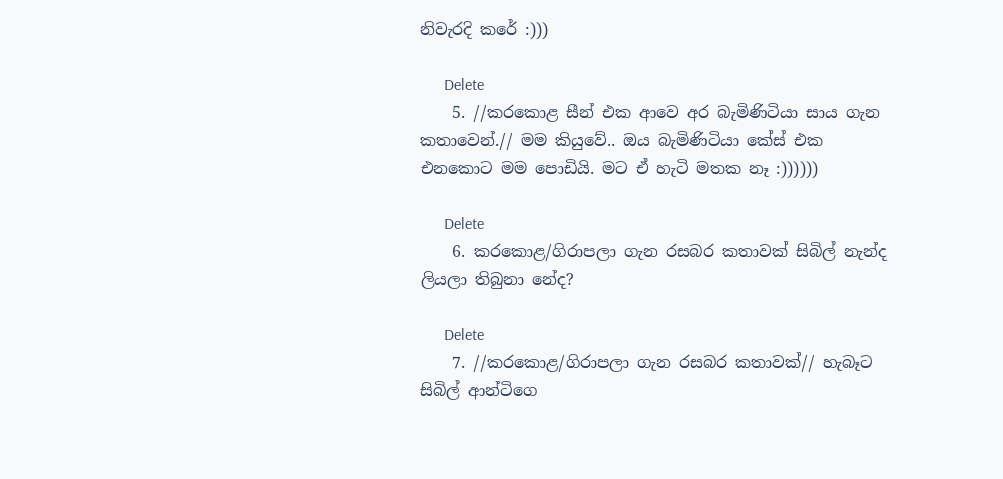නිවැරදි කරේ :)))

      Delete
    5. //කරකොළ සීන් එක ආවෙ අර බැමිණිටියා සාය ගැන කතාවෙන්.// මම කියුවේ.. ඔය බැමිණිටියා කේස් එක එනකොට මම පොඩියි. මට ඒ හැටි මතක නෑ :))))))

      Delete
    6. කරකොළ/ගිරාපලා ගැන රසබර කතාවක් සිබිල් නැන්ද ලියලා තිබුනා නේද?

      Delete
    7. //කරකොළ/ගිරාපලා ගැන රසබර කතාවක්// හැබෑට සිබිල් ආන්ටිගෙ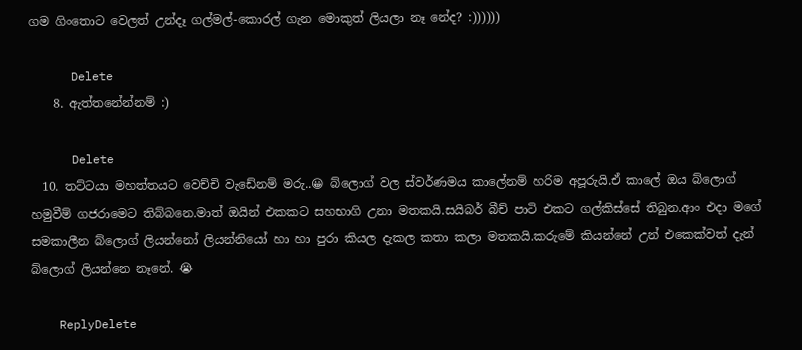ගම ගිංතොට වෙලත් උන්දෑ ගල්මල්-කොරල් ගැන මොකුත් ලියලා නෑ නේද? :))))))

      Delete
    8. ඇත්තනේන්නම් :)

      Delete
  10. තට්ටයා මහත්තයට වෙච්චි වැඩේනම් මරු..😀 බ්ලොග් වල ස්වර්ණමය කාලේනම් හරිම අපූරුයි.ඒ කාලේ ඔය බ්ලොග් හමුවීම් ගජරාමෙට තිබ්බනෙ.මාත් ඔයින් එකකට සහභාගි උනා මතකයි.සයිබර් බීච් පාටි එකට ගල්කිස්සේ තිබුන.ආං එදා මගේ සමකාලීන බ්ලොග් ලියන්නෝ ලියන්නියෝ හා හා පුරා කියල දැකල කතා කලා මතකයි.කරුමේ කියන්නේ උන් එකෙක්වත් දැන් බ්ලොග් ලියන්නෙ නෑනේ. 😭

    ReplyDelete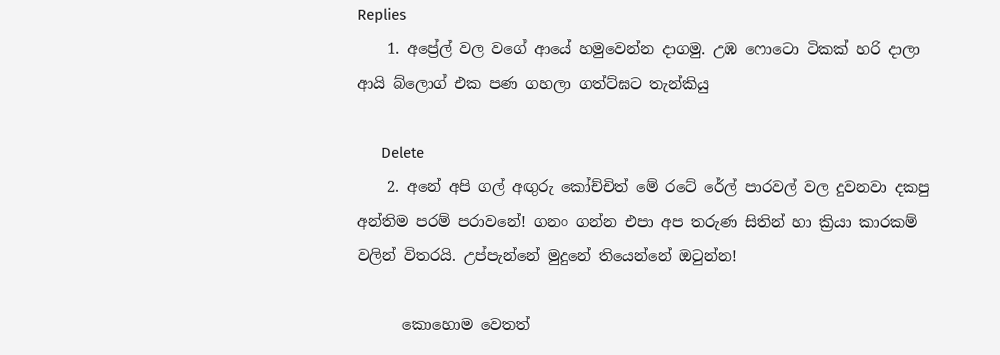Replies
    1. අප්‍රේල් වල වගේ ආයේ හමුවෙන්න දාගමු. උඹ ෆොටො ටිකක් හරි දාලා ආයි බ්ලොග් එක පණ ගහලා ගත්ට්ඝට තැන්කියු

      Delete
    2. අනේ අපි ගල් අඟුරු කෝච්චිත් මේ රටේ රේල් පාරවල් වල දුවනවා දකපු අන්තිම පරම් පරාවනේ! ගනං ගන්න එපා අප තරුණ සිතින් හා ක්‍රියා කාරකම් වලින් විතරයි. උප්පැන්නේ මුදුනේ තියෙන්නේ ඔටුන්න!

      කොහොම වෙතත්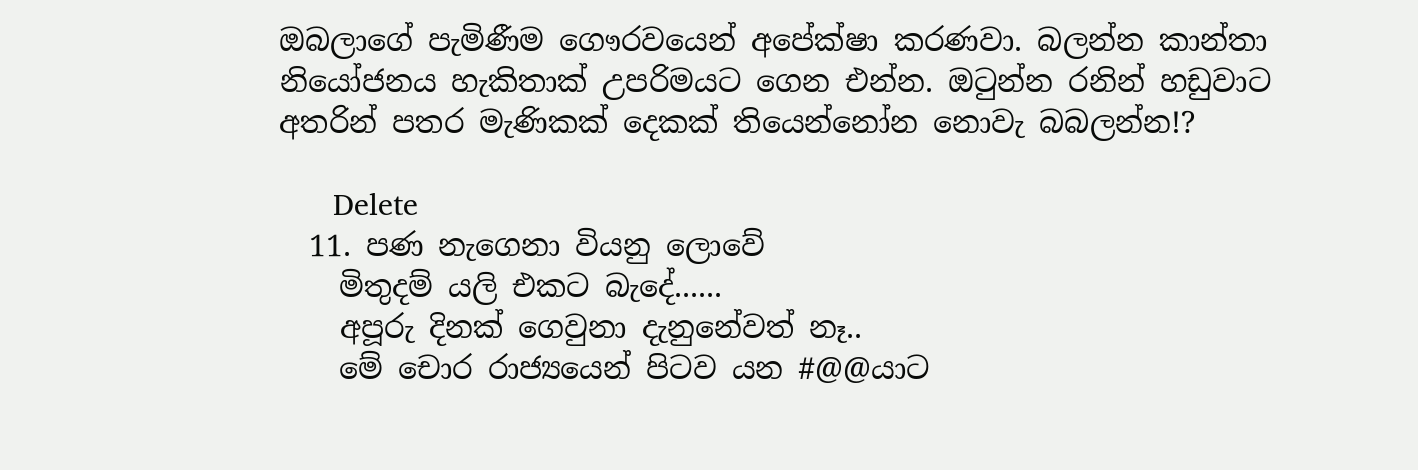ඔබලාගේ පැමිණීම ගෞරවයෙන් අපේක්ෂා කරණවා. බලන්න කාන්තා නියෝජනය හැකිතාක් උපරිමයට ගෙන එන්න. ඔටුන්න රනින් හඩුවාට අතරින් පතර මැණිකක් දෙකක් තියෙන්නෝන නොවැ බබලන්න!?

      Delete
  11. පණ නැගෙනා වියනු ලොවේ
    මිතුදම් යලි එකට බැදේ......
    අපූරු දිනක් ගෙවුනා දැනුනේවත් නෑ..
    මේ චොර රාජ්‍යයෙන් පිටව යන #@@යාට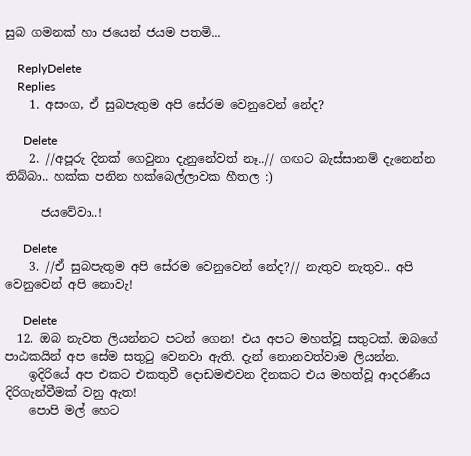සුබ ගමනක් හා ජයෙන් ජයම පතමි...

    ReplyDelete
    Replies
    1. අසංග, ඒ සුබපැතුම අපි සේරම වෙනුවෙන් නේද?

      Delete
    2. //අපූරු දිනක් ගෙවුනා දැනුනේවත් නෑ..// ගඟට බැස්සානම් දැනෙන්න තිබ්බා.. හක්ක පනින හක්බෙල්ලාවක හීතල :)

      ජයවේවා..!

      Delete
    3. //ඒ සුබපැතුම අපි සේරම වෙනුවෙන් නේද?// නැතුව නැතුව.. අපි වෙනුවෙන් අපි නොවැ!

      Delete
  12. ඔබ නැවත ලියන්නට පටන් ගෙන! එය අපට මහත්වූ සතුටක්. ඔබගේ පාඨකයින් අප සේම සතුටු වෙනවා ඇති. දැන් නොනවත්වාම ලියන්න.
    ඉදිරියේ අප එකට එකතුවී දොඩමළුවන දිනකට එය මහත්වූ ආදරණීය දිරිගැන්වීමක් වනු ඇත!
    පොපි මල් හෙට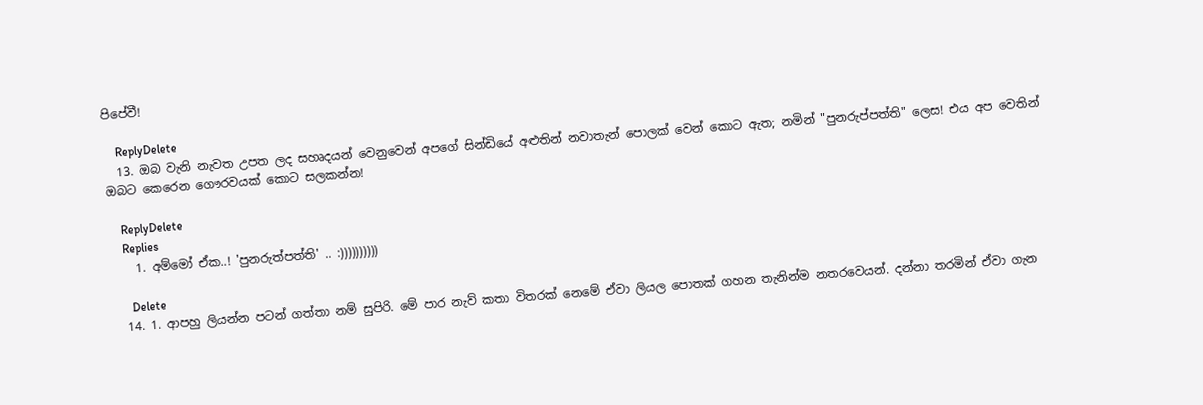පිපේවී!

    ReplyDelete
  13. ඔබ වැනි නැවත උපත ලද සහෘදයන් වෙනුවෙන් අපගේ සින්ඩියේ අළුතින් නවාතැන් පොලක් වෙන් කොට ඇත; නමින් "පුනරුප්පත්ති" ලෙස! එය අප වෙතින් ඔබට කෙරෙන ගෞරවයක් කොට සලකන්න!

    ReplyDelete
    Replies
    1. අම්මෝ ඒක..! 'පුනරුත්පත්ති' .. :))))))))))

      Delete
  14. 1. ආපහු ලියන්න පටන් ගත්තා නම් සුපිරි. මේ පාර නැව් කතා විතරක් නෙමේ ඒවා ලියල පොතක් ගහන තැනින්ම නතරවෙයන්. දන්නා තරමින් ඒවා ගැන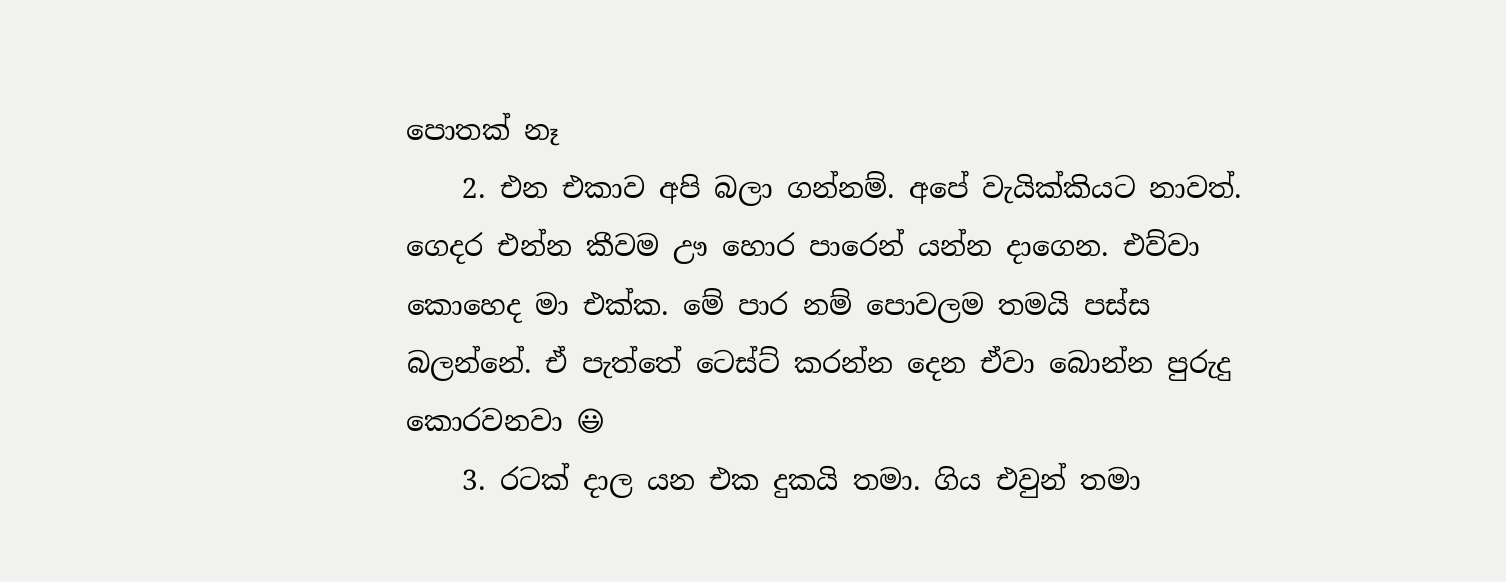පොතක් නෑ
    2. එන එකාව අපි බලා ගන්නම්. අපේ වැයික්කියට නාවත්. ගෙදර එන්න කීවම ඌ හොර පාරෙන් යන්න දාගෙන. එව්වා කොහෙද මා එක්ක. මේ පාර නම් පොවලම තමයි පස්ස බලන්නේ. ඒ පැත්තේ ටෙස්ට් කරන්න දෙන ඒවා බොන්න පුරුදු කොරවනවා 😃
    3. රටක් දාල යන එක දුකයි තමා. ගිය එවුන් තමා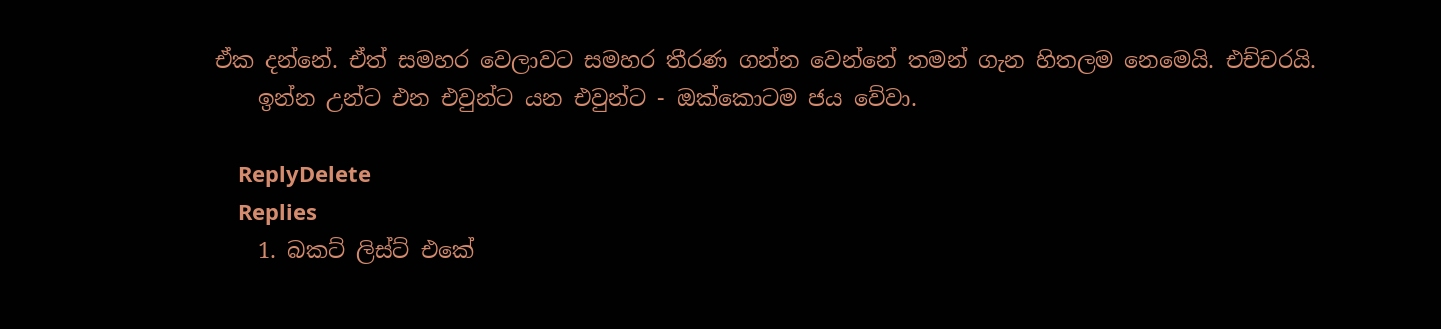ඒක දන්නේ. ඒත් සමහර වෙලාවට සමහර තීරණ ගන්න වෙන්නේ තමන් ගැන හිතලම නෙමෙයි. එච්චරයි.
    ඉන්න උන්ට එන එවුන්ට යන එවුන්ට - ඔක්කොටම ජය වේවා.

    ReplyDelete
    Replies
    1. බකට් ලිස්ට් එකේ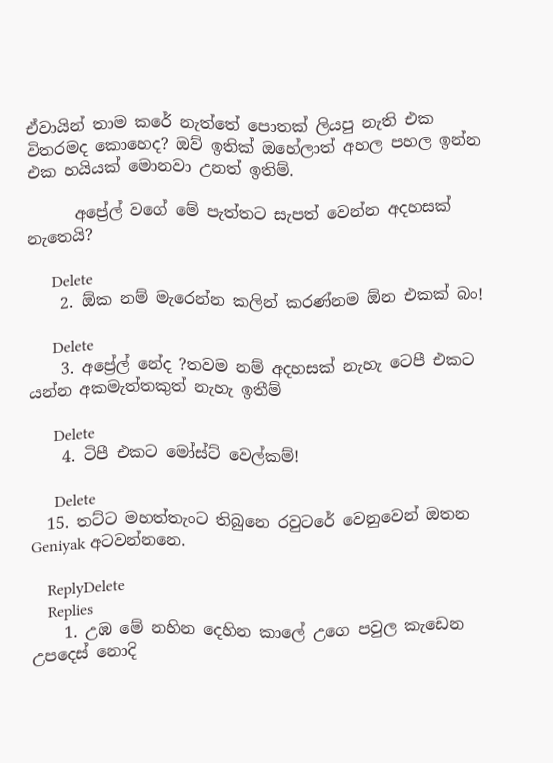ඒවායින් තාම කරේ නැත්තේ පොතක් ලියපු නැති එක විතරමද කොහෙද? ඔව් ඉතික් ඔහේලාත් අහල පහල ඉන්න එක හයියක් මොනවා උනත් ඉතිම්.

      අප්‍රේල් වගේ මේ පැත්තට සැපත් වෙන්න අදහසක් නැතෙයි?

      Delete
    2. ඕක නම් මැරෙන්න කලින් කරණ්නම ඕන එකක් බං!

      Delete
    3. අප්‍රේල් නේද ?තවම නම් අදහසක් නැහැ ටෙපී එකට යන්න අකමැත්තකුත් නැහැ ඉතීම්

      Delete
    4. ටිපී එකට මෝස්ට් වෙල්කම්!

      Delete
  15. තට්ට මහත්තැංට තිබුනෙ රවුටරේ වෙනුවෙන් ඔතන Geniyak අටවන්නනෙ.

    ReplyDelete
    Replies
    1. උඹ මේ නහින දෙහින කාලේ උගෙ පවුල කැඩෙන උපදෙස් නොදි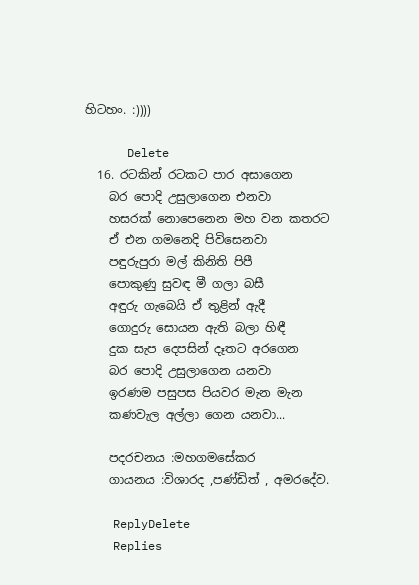හිටහං. :))))

      Delete
  16. රටකින් රටකට පාර අසාගෙන
    බර පොදි උසුලාගෙන එනවා
    හසරක් නොපෙනෙන මහ වන කතරට
    ඒ එන ගමනෙදි පිවිසෙනවා
    පඳුරුපුරා මල් කිනිති පිපී
    පොකුණු සුවඳ මී ගලා බසී
    අඳුරු ගැබෙයි ඒ තුළින් ඇදී
    ගොදුරු සොයන ඇති බලා හිඳී
    දුක සැප දෙපසින් දෑතට අරගෙන
    බර පොදි උසුලාගෙන යනවා
    ඉරණම පසුපස පියවර මැන මැන
    කණවැල අල්ලා ගෙන යනවා...

    පදරචනය :මහගමසේකර
    ගායනය :විශාරද ,පණ්ඩිත් , අමරදේව.

    ReplyDelete
    Replies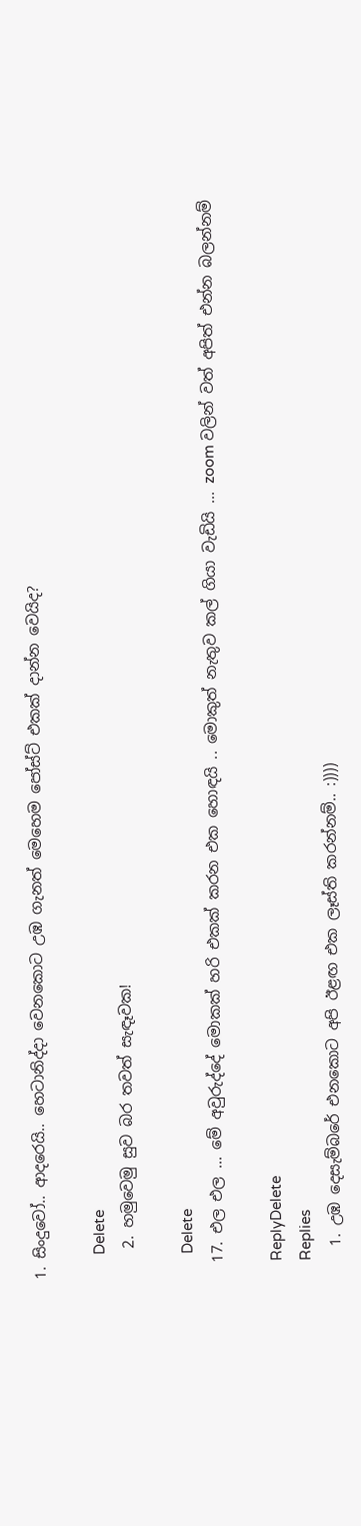1. සිංදුවෝ.. ආදරෙයි.. හෙටානිද්දා වෙනකොට උඹ ගැනත් මෙහෙම පෝස්ට් එකක් දාන්න වෙයිද?

      Delete
    2. හමුවෙමු සුව බර තවත් සැඳෑවක!

      Delete
  17. එල එල ... මේ අවුරුද්දේ මොකක් හරි එකක් කරන එක හොඳයි .. මොකුත් නැතුව කල් ගියා වැඩියි ... zoom වලින් වත් අපිත් එන්න බලන්නම්

    ReplyDelete
    Replies
    1. උඹ දෙසැම්බරේ එනකොට අපි ඊළඟ එක ලෑස්ති කරන්නම්.. :))))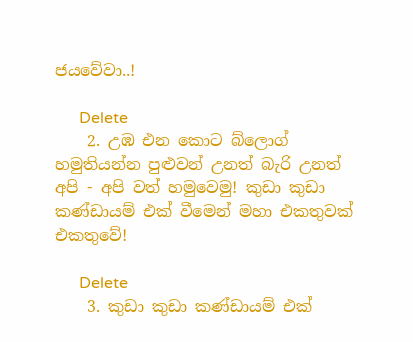ජයවේවා..!

      Delete
    2. උඹ එන කොට බ්ලොග් හමුතියන්න පුළුවන් උනත් බැරි උනත් අපි - අපි වත් හමුවෙමු! කුඩා කුඩා කණ්ඩායම් එක් වීමෙන් මහා එකතුවක් එකතුවේ!

      Delete
    3. කුඩා කුඩා කණ්ඩායම් එක්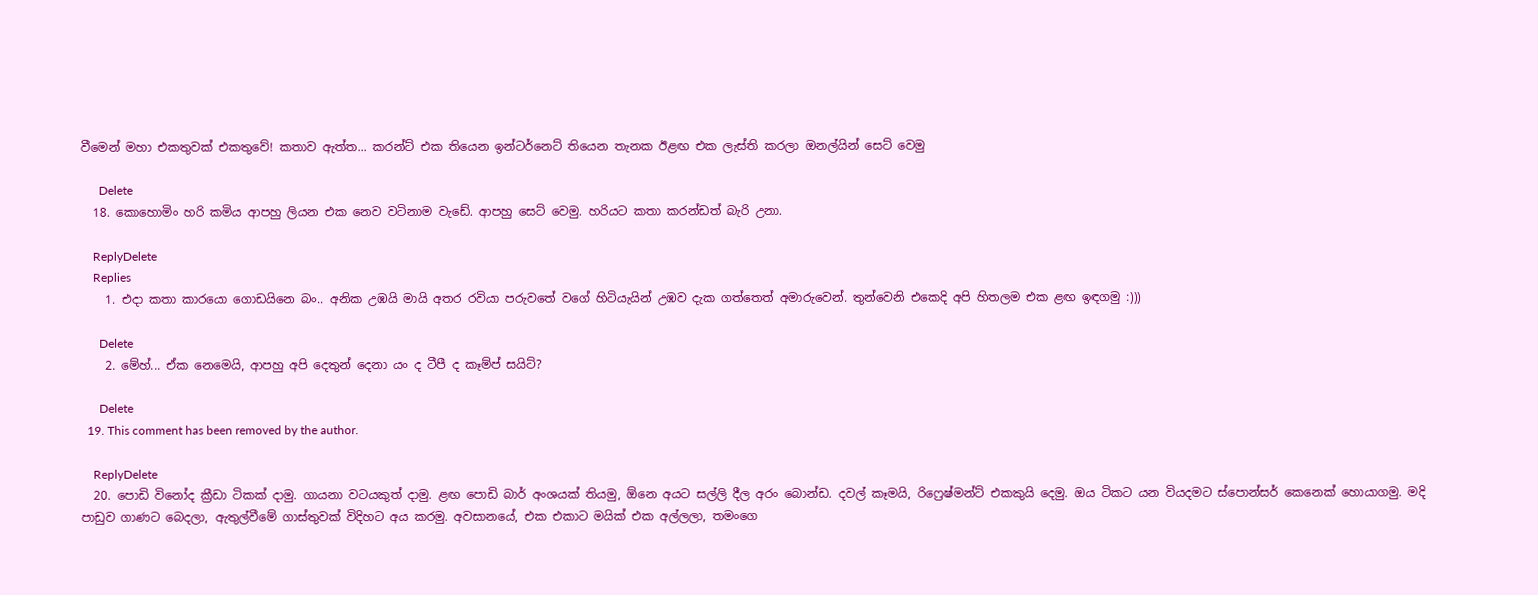වීමෙන් මහා එකතුවක් එකතුවේ! කතාව ඇත්ත... කරන්ට් එක තියෙන ඉන්ටර්නෙට් තියෙන තැනක ඊළඟ එක ලැස්ති කරලා ඔනල්යින් සෙට් වෙමු

      Delete
  18. කොහොමිං හරි කමිය ආපහු ලියන එක නෙව වටිනාම වැඩේ. ආපහු සෙට් වෙමු. හරියට කතා කරන්ඩත් බැරි උනා.

    ReplyDelete
    Replies
    1. එදා කතා කාරයො ගොඩයිනෙ බං.. අනික උඹයි මායි අතර රවියා පරුවතේ වගේ හිටියැයින් උඹව දැක ගත්තෙත් අමාරුවෙන්. තුන්වෙනි එකෙදි අපි හිතලම එක ළඟ ඉඳගමු :)))

      Delete
    2. මේහ්... ඒක නෙමෙයි, ආපහු අපි දෙතුන් දෙනා යං ද ටීපී ද කෑම්ප් සයිට්?

      Delete
  19. This comment has been removed by the author.

    ReplyDelete
  20. පොඩි විනෝද ක්‍රීඩා ටිකක් දාමු. ගායනා වටයකුත් දාමු. ළඟ පොඩි බාර් අංශයක් තියමු, ඕනෙ අයට සල්ලි දීල අරං බොන්ඩ. දවල් කෑමයි, රිෆ්‍රෙෂ්මන්ට් එකකුයි දෙමු. ඔය ටිකට යන වියදමට ස්පොන්සර් කෙනෙක් හොයාගමු. මදි පාඩුව ගාණට බෙදලා, ඇතුල්වීමේ ගාස්තුවක් විදිහට අය කරමු. අවසානයේ, එක එකාට මයික් එක අල්ලලා, තමංගෙ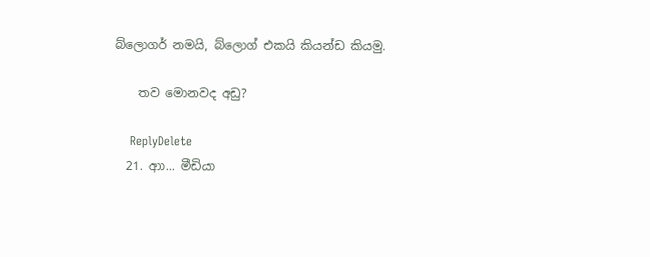බ්ලොගර් නමයි, බ්ලොග් එකයි කියන්ඩ කියමු.

    තව මොනවද අඩු?

    ReplyDelete
  21. ආා... මීඩියා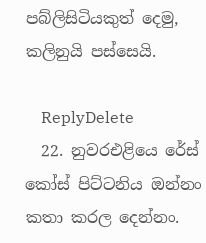පබ්ලිසිටියකුත් දෙමු, කලිනුයි පස්සෙයි.

    ReplyDelete
  22. නුවරඑළියෙ රේස් කෝස් පිට්ටනිය ඔන්නං කතා කරල දෙන්නං.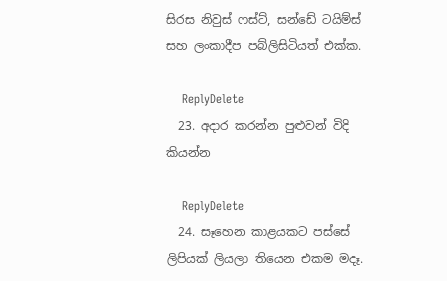සිරස නිවුස් ෆස්ට්, සන්ඩේ ටයිම්ස් සහ ලංකාදීප පබ්ලිසිටියත් එක්ක.

    ReplyDelete
  23. අදාර කරන්න පුළුවන් විදි කියන්න

    ReplyDelete
  24. සෑහෙන කාළයකට පස්සේ ලිපියක් ලියලා තියෙන එකම මදෑ.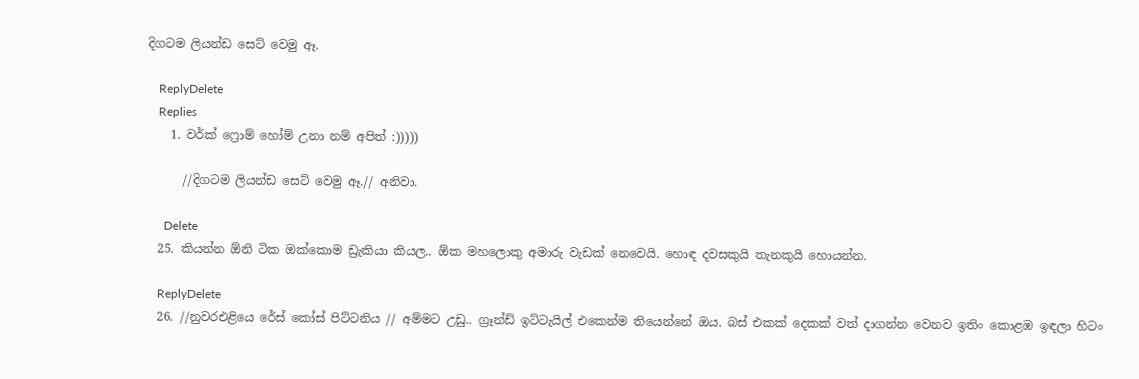දිගටම ලියන්ඩ සෙට් වෙමු ඈ.

    ReplyDelete
    Replies
    1. වර්ක් ෆ්‍රොම් හෝම් උනා නම් අපිත් :)))))

      //දිගටම ලියන්ඩ සෙට් වෙමු ඈ.// අනිවා.

      Delete
  25. කියන්න ඕනි ටික ඔක්කොම ඩ්‍රැකියා කියල.. ඕක මහලොකු අමාරු වැඩක් නෙවෙයි. හොඳ දවසකුයි තැනකුයි හොයන්න.

    ReplyDelete
  26. //නුවරඑළියෙ රේස් කෝස් පිට්ටනිය // අම්මට උඩු.. ග්‍රෑන්ඩ් ඉට්ටැයිල් එකෙන්ම තියෙන්නේ ඔය. බස් එකක් දෙකක් වත් දාගන්න වෙනව ඉතිං කොළඹ ඉඳලා හිටං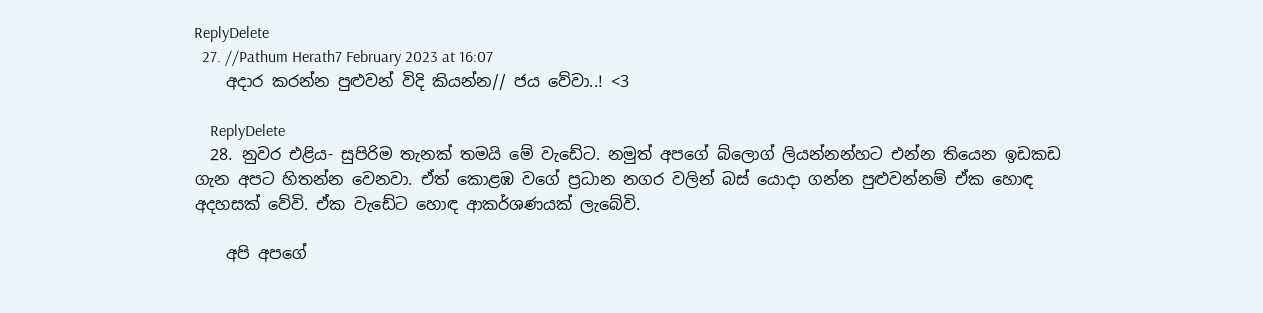ReplyDelete
  27. //Pathum Herath7 February 2023 at 16:07
    අදාර කරන්න පුළුවන් විදි කියන්න// ජය වේවා..! <3

    ReplyDelete
  28. නුවර එළිය- සුපිරිම තැනක් තමයි මේ වැඩේට. නමුත් අපගේ බ්ලොග් ලියන්නන්හට එන්න තියෙන ඉඩකඩ ගැන අපට හිතන්න වෙනවා. ඒත් කොළඹ වගේ ප්‍රධාන නගර වලින් බස් යොදා ගන්න පුළුවන්නම් ඒක හොඳ අදහසක් වේවි. ඒක වැඩේට හොඳ ආකර්ශණයක් ලැබේවි.

    අපි අපගේ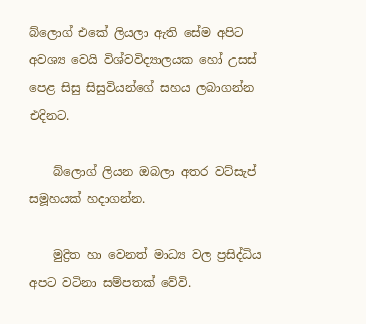බ්ලොග් එකේ ලියලා ඇති සේම අපිට අවශ්‍ය වෙයි විශ්වවිද්‍යාලයක හෝ උසස් පෙළ සිසු සිසුවියන්ගේ සහය ලබාගන්න එදිනට.

    බ්ලොග් ලියන ඔබලා අතර වට්සැප් සමූහයක් හදාගන්න.

    මුද්‍රිත හා වෙනත් මාධ්‍ය වල ප්‍රසිද්ධිය අපට වටිනා සම්පතක් වේවි.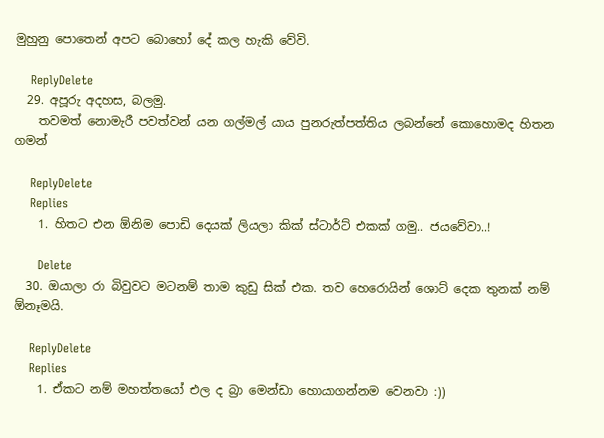මුහුනු පොතෙන් අපට බොහෝ දේ කල හැකි වේවි.

    ReplyDelete
  29. අපූරු අදහස, බලමු.
    තවමත් නොමැරී පවත්වන් යන ගල්මල් යාය පුනරුත්පත්තිය ලබන්නේ කොහොමද හිතන ගමන්

    ReplyDelete
    Replies
    1. හිතට එන ඕනිම පොඩි දෙයක් ලියලා කික් ස්ටාර්ට් එකක් ගමු.. ජයවේවා..!

      Delete
  30. ඔයාලා රා බිවුවට මටනම් තාම කුඩු සික් එක. තව හෙරොයින් ශොට් දෙක තුනක් නම් ඕනෑමයි.

    ReplyDelete
    Replies
    1. ඒකට නම් මහත්තයෝ එල ද බ්‍රා මෙන්ඩා හොයාගන්නම වෙනවා :))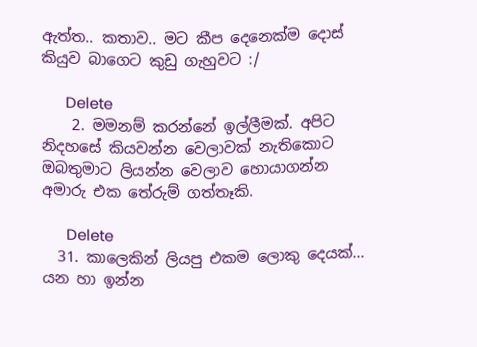ඇත්ත.. කතාව.. මට කීප දෙනෙක්ම දොස් කියුව බාගෙට කුඩු ගැහුවට :/

      Delete
    2. මමනම් කරන්නේ ඉල්ලීමක්. අපිට නිදහසේ කියවන්න වෙලාවක් නැතිකොට ඔබතුමාට ලියන්න වෙලාව හොයාගන්න අමාරු එක තේරුම් ගත්තෑකි.

      Delete
  31. කාලෙකින් ලියපු එකම ලොකු දෙයක්... යන හා ඉන්න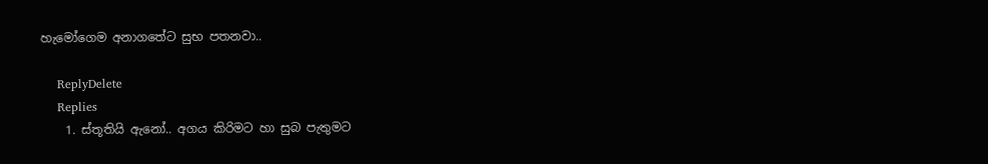හැමෝගෙම අනාගතේට සුභ පතනවා..

    ReplyDelete
    Replies
    1. ස්තූතියි ඇනෝ.. අගය කිරිමට හා සුබ පැතුමට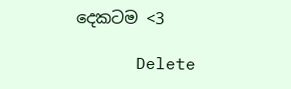දෙකටම <3

      Delete